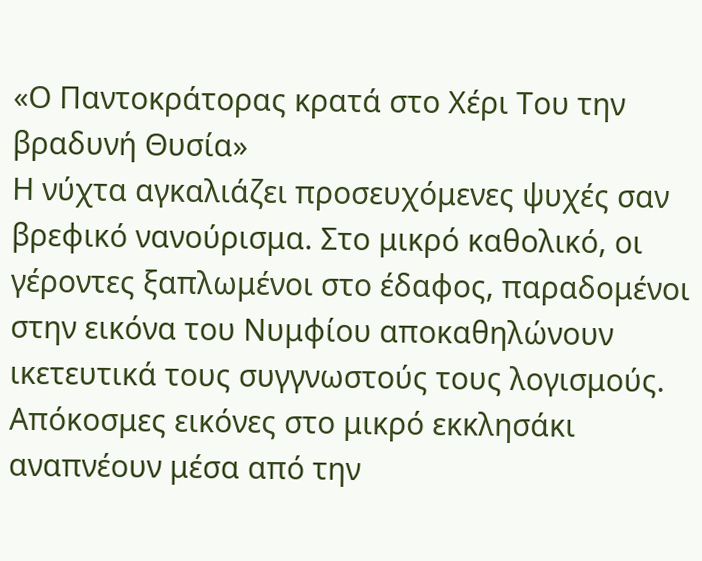«Ο Παντοκράτορας κρατά στο Χέρι Του την βραδυνή Θυσία»
Η νύχτα αγκαλιάζει προσευχόμενες ψυχές σαν βρεφικό νανούρισμα. Στο μικρό καθολικό, οι γέροντες ξαπλωμένοι στο έδαφος, παραδομένοι στην εικόνα του Νυμφίου αποκαθηλώνουν ικετευτικά τους συγγνωστούς τους λογισμούς. Απόκοσμες εικόνες στο μικρό εκκλησάκι αναπνέουν μέσα από την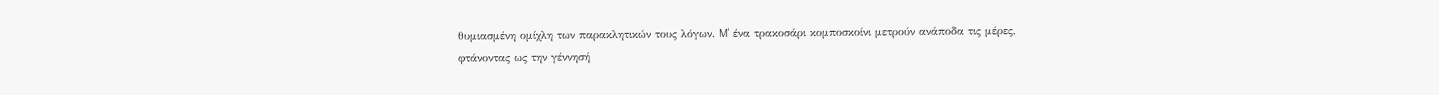θυμιασμένη ομίχλη των παρακλητικών τους λόγων. M' ένα τρακοσάρι κομποσκοίνι μετρούν ανάποδα τις μέρες, φτάνοντας ως την γέννησή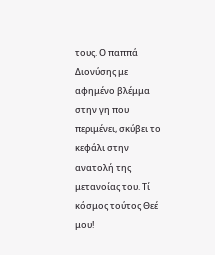τους. Ο παππά Διονύσης με αφημένο βλέμμα στην γη που περιμένει, σκύβει το κεφάλι στην ανατολή της μετανοίας του. Τί κόσμος τούτος Θεέ μου!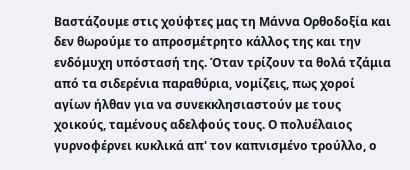Βαστάζουμε στις χούφτες μας τη Μάννα Ορθοδοξία και δεν θωρούμε το απροσμέτρητο κάλλος της και την ενδόμυχη υπόστασή της. Όταν τρίζουν τα θολά τζάμια από τα σιδερένια παραθύρια, νομίζεις, πως χοροί αγίων ήλθαν για να συνεκκλησιαστούν με τους χοικούς, ταμένους αδελφούς τους. Ο πολυέλαιος γυρνοφέρνει κυκλικά απ' τον καπνισμένο τρούλλο, ο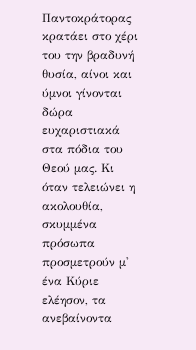Παντοκράτορας κρατάει στο χέρι του την βραδυνή θυσία, αίνοι και ύμνοι γίνονται δώρα ευχαριστιακά στα πόδια του Θεού μας. Κι όταν τελειώνει η ακολουθία, σκυμμένα πρόσωπα προσμετρούν μ' ένα Κύριε ελέησον, τα ανεβαίνοντα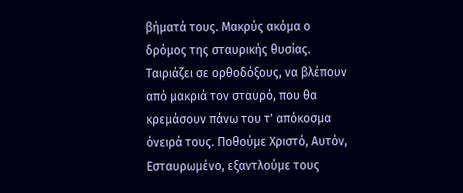βήματά τους. Μακρύς ακόμα ο δρόμος της σταυρικής θυσίας. Ταιριάζει σε ορθοδόξους, να βλέπουν από μακριά τον σταυρό, που θα κρεμάσουν πάνω του τ' απόκοσμα όνειρά τους. Ποθούμε Χριστό, Αυτόν, Εσταυρωμένο, εξαντλούμε τους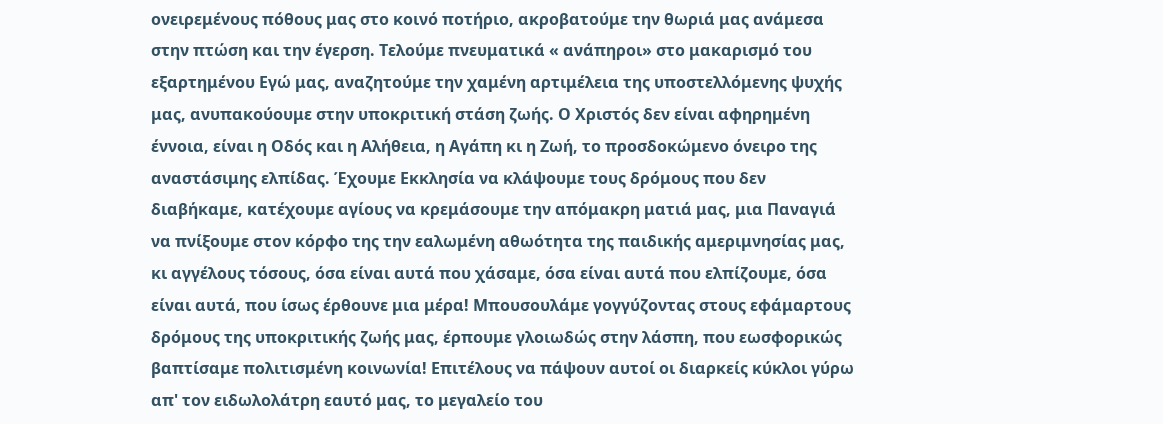ονειρεμένους πόθους μας στο κοινό ποτήριο, ακροβατούμε την θωριά μας ανάμεσα στην πτώση και την έγερση. Τελούμε πνευματικά « ανάπηροι» στο μακαρισμό του εξαρτημένου Εγώ μας, αναζητούμε την χαμένη αρτιμέλεια της υποστελλόμενης ψυχής μας, ανυπακούουμε στην υποκριτική στάση ζωής. Ο Χριστός δεν είναι αφηρημένη έννοια, είναι η Οδός και η Αλήθεια, η Αγάπη κι η Ζωή, το προσδοκώμενο όνειρο της αναστάσιμης ελπίδας. Έχουμε Εκκλησία να κλάψουμε τους δρόμους που δεν διαβήκαμε, κατέχουμε αγίους να κρεμάσουμε την απόμακρη ματιά μας, μια Παναγιά να πνίξουμε στον κόρφο της την εαλωμένη αθωότητα της παιδικής αμεριμνησίας μας, κι αγγέλους τόσους, όσα είναι αυτά που χάσαμε, όσα είναι αυτά που ελπίζουμε, όσα είναι αυτά, που ίσως έρθουνε μια μέρα! Μπουσουλάμε γογγύζοντας στους εφάμαρτους δρόμους της υποκριτικής ζωής μας, έρπουμε γλοιωδώς στην λάσπη, που εωσφορικώς βαπτίσαμε πολιτισμένη κοινωνία! Επιτέλους να πάψουν αυτοί οι διαρκείς κύκλοι γύρω απ' τον ειδωλολάτρη εαυτό μας, το μεγαλείο του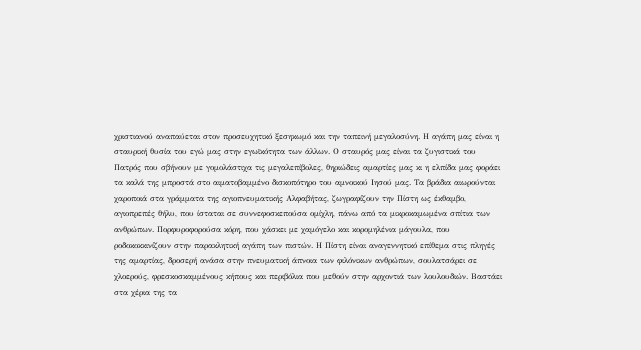χριστιανού αναπαύεται στον προσευχητικό ξεσηκωμό και την ταπεινή μεγαλοσύνη. Η αγάπη μας είναι η σταυρική θυσία του εγώ μας στην εγωϊκότητα των άλλων. Ο σταυρός μας είναι τα ζυγιστικά του Πατρός που σβήνουν με γομολάστιχα τις μεγαλεπίβολες, θηριώδεις αμαρτίες μας κι η ελπίδα μας φοράει τα καλά της μπροστά στο αιματοβαμμένο δισκοπότηρο του αμνοικού Ιησού μας. Τα βράδια αιωρούνται χαροποιά στα γράμματα της αγιοπνευματικής Αλφαβήτας, ζωγραφίζουν την Πίστη ως έκθαμβο, αγιοπρεπές θήλυ, που ίσταται σε συννεφοσκεπούσα ομίχλη, πάνω από τα μικροκαμωμένα σπίτια των ανθρώπων. Πορφυροφορούσα κόρη, που χάσκει με χαμόγελο και κορομηλένια μάγουλα, που ροδοκοκκινίζουν στην παρακλητική αγάπη των πιστών. Η Πίστη είναι αναγεννητικό επίθεμα στις πληγές της αμαρτίας, δροσερή ανάσα στην πνευματική άπνοια των φιλόνικων ανθρώπων, σουλατσάρει σε χλοερούς, φρεσκοσκαμμένους κήπους και περιβόλια που μεθούν στην αρχοντιά των λουλουδιών. Βαστάει στα χέρια της τα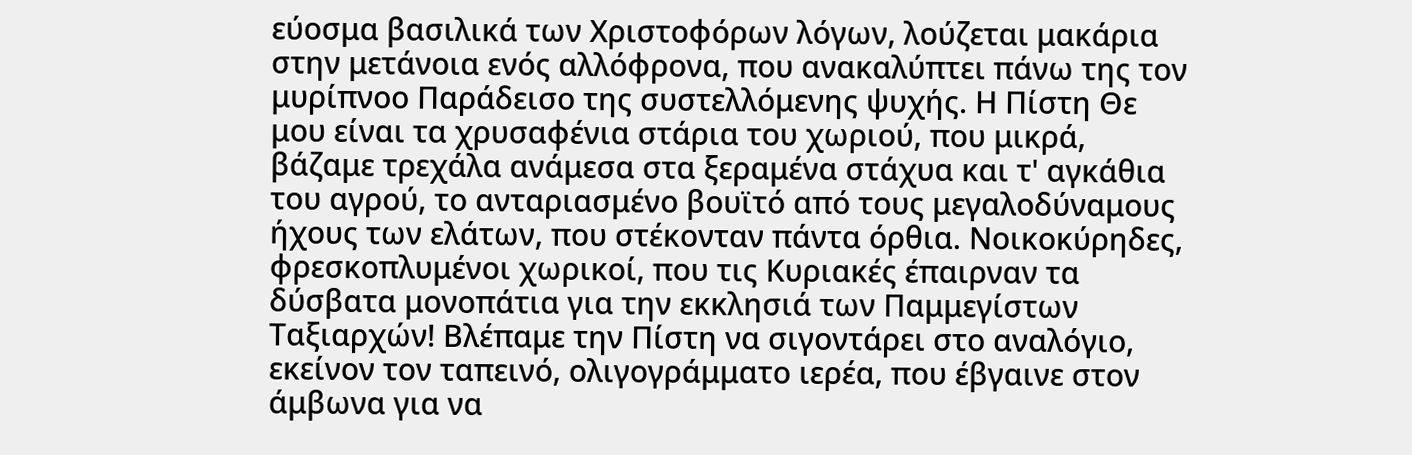εύοσμα βασιλικά των Χριστοφόρων λόγων, λούζεται μακάρια στην μετάνοια ενός αλλόφρονα, που ανακαλύπτει πάνω της τον μυρίπνοο Παράδεισο της συστελλόμενης ψυχής. Η Πίστη Θε μου είναι τα χρυσαφένια στάρια του χωριού, που μικρά, βάζαμε τρεχάλα ανάμεσα στα ξεραμένα στάχυα και τ' αγκάθια του αγρού, το ανταριασμένο βουϊτό από τους μεγαλοδύναμους ήχους των ελάτων, που στέκονταν πάντα όρθια. Νοικοκύρηδες, φρεσκοπλυμένοι χωρικοί, που τις Κυριακές έπαιρναν τα δύσβατα μονοπάτια για την εκκλησιά των Παμμεγίστων Ταξιαρχών! Βλέπαμε την Πίστη να σιγοντάρει στο αναλόγιο, εκείνον τον ταπεινό, ολιγογράμματο ιερέα, που έβγαινε στον άμβωνα για να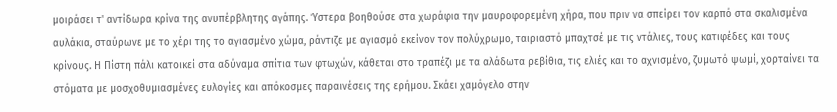μοιράσει τ' αντίδωρα κρίνα της ανυπέρβλητης αγάπης. Ύστερα βοηθούσε στα χωράφια την μαυροφορεμένη χήρα, που πριν να σπείρει τον καρπό στα σκαλισμένα αυλάκια, σταύρωνε με το χέρι της το αγιασμένο χώμα, ράντιζε με αγιασμό εκείνον τον πολύχρωμο, ταιριαστό μπαχτσέ με τις ντάλιες, τους κατιφέδες και τους κρίνους. Η Πίστη πάλι κατοικεί στα αδύναμα σπίτια των φτωχών, κάθεται στο τραπέζι με τα αλάδωτα ρεβίθια, τις ελιές και το αχνισμένο, ζυμωτό ψωμί, χορταίνει τα στόματα με μοσχοθυμιασμένες ευλογίες και απόκοσμες παραινέσεις της ερήμου. Σκάει χαμόγελο στην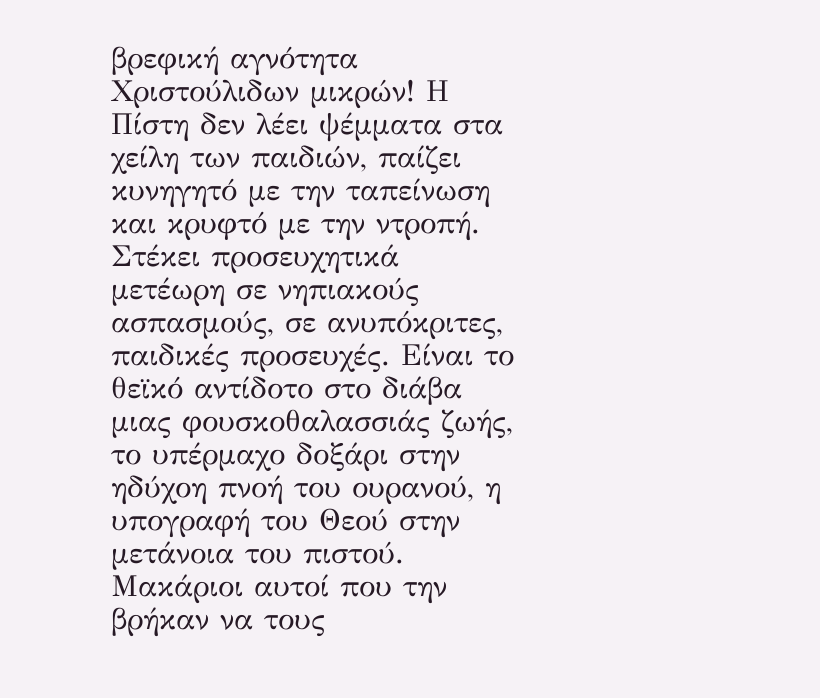βρεφική αγνότητα Χριστούλιδων μικρών! Η Πίστη δεν λέει ψέμματα στα χείλη των παιδιών, παίζει κυνηγητό με την ταπείνωση και κρυφτό με την ντροπή. Στέκει προσευχητικά μετέωρη σε νηπιακούς ασπασμούς, σε ανυπόκριτες, παιδικές προσευχές. Είναι το θεϊκό αντίδοτο στο διάβα μιας φουσκοθαλασσιάς ζωής, το υπέρμαχο δοξάρι στην ηδύχοη πνοή του ουρανού, η υπογραφή του Θεού στην μετάνοια του πιστού. Μακάριοι αυτοί που την βρήκαν να τους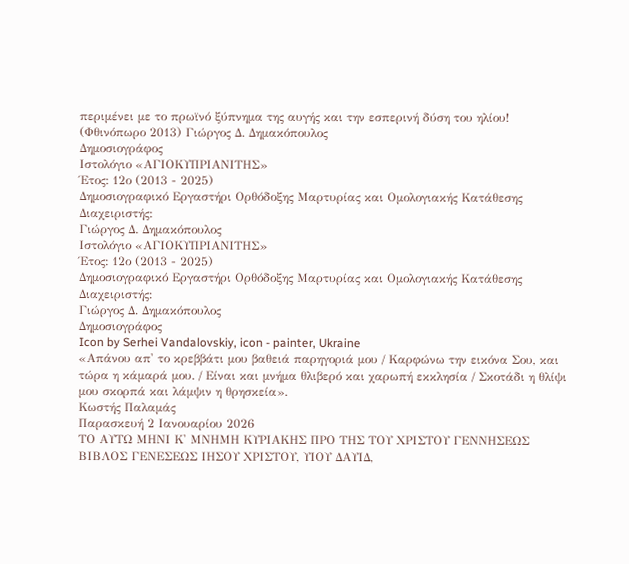περιμένει με το πρωϊνό ξύπνημα της αυγής και την εσπερινή δύση του ηλίου! (Φθινόπωρο 2013) Γιώργος Δ. Δημακόπουλος
Δημοσιογράφος
Ιστολόγιο «ΑΓΙΟΚΥΠΡΙΑΝΙΤΗΣ»
Έτος: 12ο (2013 - 2025)
Δημοσιογραφικό Εργαστήρι Ορθόδοξης Μαρτυρίας και Ομολογιακής Κατάθεσης
Διαχειριστής:
Γιώργος Δ. Δημακόπουλος
Ιστολόγιο «ΑΓΙΟΚΥΠΡΙΑΝΙΤΗΣ»
Έτος: 12ο (2013 - 2025)
Δημοσιογραφικό Εργαστήρι Ορθόδοξης Μαρτυρίας και Ομολογιακής Κατάθεσης
Διαχειριστής:
Γιώργος Δ. Δημακόπουλος
Δημοσιογράφος
Icon by Serhei Vandalovskiy, icon - painter, Ukraine
«Απάνου απ' το κρεββάτι μου βαθειά παρηγοριά μου / Καρφώνω την εικόνα Σου, και τώρα η κάμαρά μου. / Είναι και μνήμα θλιβερό και χαρωπή εκκλησία / Σκοτάδι η θλίψι μου σκορπά και λάμψιν η θρησκεία».
Κωστής Παλαμάς
Παρασκευή 2 Ιανουαρίου 2026
ΤΟ ΑΥΤΩ ΜΗΝΙ Κ' ΜΝΗΜΗ ΚΥΡΙΑΚΗΣ ΠΡΟ ΤΗΣ ΤΟΥ ΧΡΙΣΤΟΥ ΓΕΝΝΗΣΕΩΣ ΒΙΒΛΟΣ ΓΕΝΕΣΕΩΣ ΙΗΣΟΥ ΧΡΙΣΤΟΥ, ΥΙΟΥ ΔΑΥΙΔ,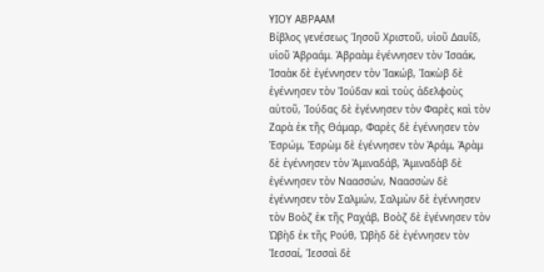ΥΙΟΥ ΑΒΡΑΑΜ
Βίβλος γενέσεως Ἰησοῦ Χριστοῦ, υἱοῦ Δαυΐδ, υἱοῦ Ἀβραάμ. Ἀβραὰμ ἐγέννησεν τὸν Ἰσαάκ, Ἰσαὰκ δὲ ἐγέννησεν τὸν Ἰακώβ, Ἰακὼβ δὲ ἐγέννησεν τὸν Ἰούδαν καὶ τοὺς ἀδελφοὺς αὐτοῦ, Ἰούδας δὲ ἐγέννησεν τὸν Φαρὲς καὶ τὸν Ζαρὰ ἐκ τῆς Θάμαρ, Φαρὲς δὲ ἐγέννησεν τὸν Ἑσρώμ, Ἑσρὼμ δὲ ἐγέννησεν τὸν Ἀράμ, Ἀρὰμ δὲ ἐγέννησεν τὸν Ἀμιναδάβ, Ἀμιναδὰβ δὲ ἐγέννησεν τὸν Ναασσών, Ναασσὼν δὲ ἐγέννησεν τὸν Σαλμών, Σαλμὼν δὲ ἐγέννησεν τὸν Βοὸζ ἐκ τῆς Ραχάβ, Βοὸζ δὲ ἐγέννησεν τὸν Ὠβὴδ ἐκ τῆς Ρούθ, Ὠβὴδ δὲ ἐγέννησεν τὸν Ἰεσσαί, Ἰεσσαὶ δὲ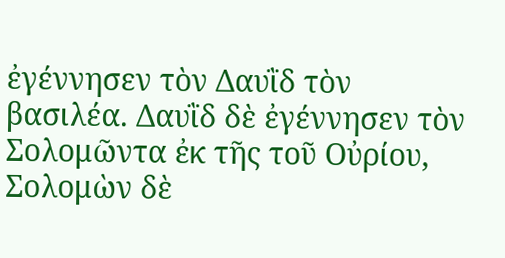ἐγέννησεν τὸν Δαυῒδ τὸν βασιλέα. Δαυῒδ δὲ ἐγέννησεν τὸν Σολομῶντα ἐκ τῆς τοῦ Οὐρίου, Σολομὼν δὲ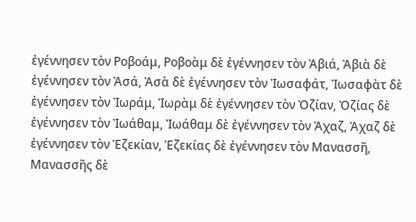ἐγέννησεν τὸν Ροβοάμ, Ροβοὰμ δὲ ἐγέννησεν τὸν Ἀβιά, Ἀβιὰ δὲ ἐγέννησεν τὸν Ἀσά, Ἀσὰ δὲ ἐγέννησεν τὸν Ἰωσαφάτ, Ἰωσαφὰτ δὲ ἐγέννησεν τὸν Ἰωράμ, Ἰωρὰμ δὲ ἐγέννησεν τὸν Ὀζίαν, Ὀζίας δὲ ἐγέννησεν τὸν Ἰωάθαμ, Ἰωάθαμ δὲ ἐγέννησεν τὸν Ἀχαζ, Ἀχαζ δὲ ἐγέννησεν τὸν Ἑζεκίαν, Ἑζεκίας δὲ ἐγέννησεν τὸν Μανασσῆ, Μανασσῆς δὲ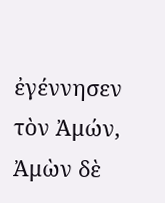ἐγέννησεν τὸν Ἀμών, Ἀμὼν δὲ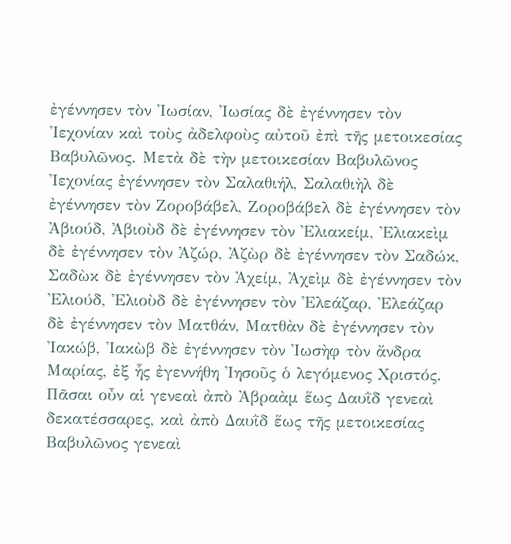ἐγέννησεν τὸν Ἰωσίαν, Ἰωσίας δὲ ἐγέννησεν τὸν Ἰεχονίαν καὶ τοὺς ἀδελφοὺς αὐτοῦ ἐπὶ τῆς μετοικεσίας Βαβυλῶνος. Μετὰ δὲ τὴν μετοικεσίαν Βαβυλῶνος Ἰεχονίας ἐγέννησεν τὸν Σαλαθιήλ, Σαλαθιὴλ δὲ ἐγέννησεν τὸν Ζοροβάβελ, Ζοροβάβελ δὲ ἐγέννησεν τὸν Ἀβιούδ, Ἀβιοὺδ δὲ ἐγέννησεν τὸν Ἐλιακείμ, Ἐλιακεὶμ δὲ ἐγέννησεν τὸν Ἀζώρ, Ἀζὼρ δὲ ἐγέννησεν τὸν Σαδώκ, Σαδὼκ δὲ ἐγέννησεν τὸν Ἀχείμ, Ἀχεὶμ δὲ ἐγέννησεν τὸν Ἐλιούδ, Ἐλιοὺδ δὲ ἐγέννησεν τὸν Ἐλεάζαρ, Ἐλεάζαρ δὲ ἐγέννησεν τὸν Ματθάν, Ματθὰν δὲ ἐγέννησεν τὸν Ἰακώβ, Ἰακὼβ δὲ ἐγέννησεν τὸν Ἰωσὴφ τὸν ἄνδρα Μαρίας, ἐξ ἧς ἐγεννήθη Ἰησοῦς ὁ λεγόμενος Χριστός. Πᾶσαι οὖν αἱ γενεαὶ ἀπὸ Ἀβραὰμ ἕως Δαυῒδ γενεαὶ δεκατέσσαρες, καὶ ἀπὸ Δαυῒδ ἕως τῆς μετοικεσίας Βαβυλῶνος γενεαὶ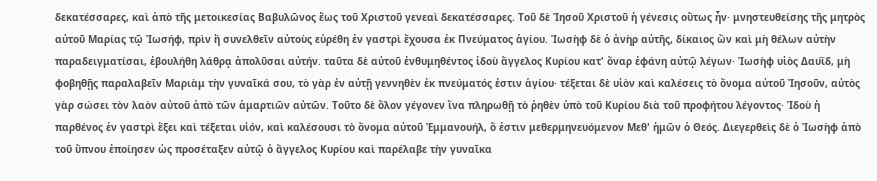δεκατέσσαρες, καὶ ἀπὸ τῆς μετοικεσίας Βαβυλῶνος ἕως τοῦ Χριστοῦ γενεαὶ δεκατέσσαρες. Τοῦ δὲ Ἰησοῦ Χριστοῦ ἡ γένεσις οὕτως ἦν· μνηστευθείσης τῆς μητρὸς αὐτοῦ Μαρίας τῷ Ἰωσήφ, πρὶν ἢ συνελθεῖν αὐτοὺς εὑρέθη ἐν γαστρὶ ἔχουσα ἐκ Πνεύματος ἁγίου. Ἰωσὴφ δὲ ὁ ἀνὴρ αὐτῆς, δίκαιος ὢν καὶ μὴ θέλων αὐτὴν παραδειγματίσαι, ἐβουλήθη λάθρᾳ ἀπολῦσαι αὐτήν. ταῦτα δὲ αὐτοῦ ἐνθυμηθέντος ἰδοὺ ἄγγελος Κυρίου κατ' ὄναρ ἐφάνη αὐτῷ λέγων· Ἰωσὴφ υἱὸς Δαυῒδ, μὴ φοβηθῇς παραλαβεῖν Μαριὰμ τὴν γυναῖκά σου, τὸ γὰρ ἐν αὐτῇ γεννηθὲν ἐκ πνεύματός ἐστιν ἁγίου· τέξεται δὲ υἱὸν καὶ καλέσεις τὸ ὄνομα αὐτοῦ Ἰησοῦν, αὐτὸς γὰρ σώσει τὸν λαὸν αὐτοῦ ἀπὸ τῶν ἁμαρτιῶν αὐτῶν. Τοῦτο δὲ ὅλον γέγονεν ἵνα πληρωθῇ τὸ ῥηθὲν ὑπὸ τοῦ Κυρίου διὰ τοῦ προφήτου λέγοντος· Ἰδοὺ ἡ παρθένος ἐν γαστρὶ ἕξει καὶ τέξεται υἱόν, καὶ καλέσουσι τὸ ὄνομα αὐτοῦ Ἐμμανουήλ, ὅ ἐστιν μεθερμηνευόμενον Μεθ' ἡμῶν ὁ Θεός. Διεγερθεὶς δὲ ὁ Ἰωσὴφ ἀπὸ τοῦ ὕπνου ἐποίησεν ὡς προσέταξεν αὐτῷ ὁ ἄγγελος Κυρίου καὶ παρέλαβε τὴν γυναῖκα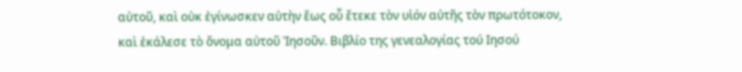αὐτοῦ, καὶ οὐκ ἐγίνωσκεν αὐτὴν ἕως οὗ ἔτεκε τὸν υἱόν αὐτῆς τὸν πρωτότοκον, καὶ ἐκάλεσε τὸ ὄνομα αὐτοῦ Ἰησοῦν. Βιβλίο της γενεαλογίας τού Ιησού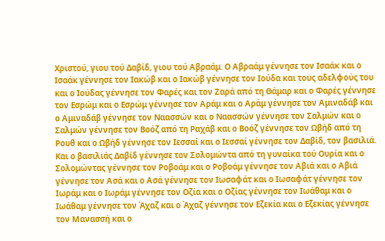Χριστού, γιου τού Δαβίδ, γιου τού Αβραάμ. Ο Αβραάμ γέννησε τον Ισαάκ και ο Ισαάκ γέννησε τον Ιακώβ και ο Ιακώβ γέννησε τον Ιούδα και τους αδελφούς του και ο Ιούδας γέννησε τον Φαρές και τον Ζαρά από τη Θάμαρ και ο Φαρές γέννησε τον Εσρώμ και ο Εσρώμ γέννησε τον Αράμ και ο Αράμ γέννησε τον Αμιναδάβ και ο Αμιναδάβ γέννησε τον Ναασσών και ο Ναασσών γέννησε τον Σαλμών και ο Σαλμών γέννησε τον Βοόζ από τη Ραχάβ και ο Βοόζ γέννησε τον Ωβήδ από τη Ρουθ και ο Ωβήδ γέννησε τον Ιεσσαί και ο Ιεσσαί γέννησε τον Δαβίδ, τον βασιλιά. Και ο βασιλιάς Δαβίδ γέννησε τον Σολομώντα από τη γυναίκα τού Ουρία και ο Σολομώντας γέννησε τον Ροβοάμ και ο Ροβοάμ γέννησε τον Αβιά και ο Αβιά γέννησε τον Ασά και ο Ασά γέννησε τον Ιωσαφάτ και ο Ιωσαφάτ γέννησε τον Ιωράμ και ο Ιωράμ γέννησε τον Οζία και ο Οζίας γέννησε τον Ιωάθαμ και ο Ιωάθαμ γέννησε τον Άχαζ και ο Άχαζ γέννησε τον Εζεκία και ο Εζεκίας γέννησε τον Μανασσή και ο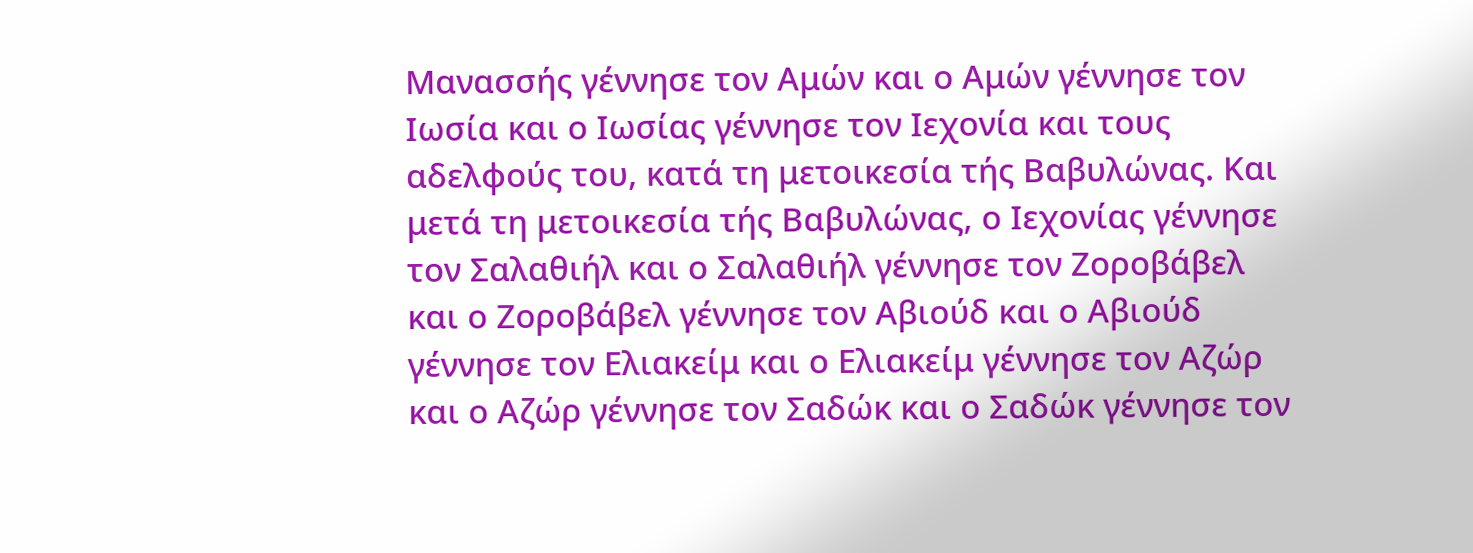Μανασσής γέννησε τον Αμών και ο Αμών γέννησε τον Ιωσία και ο Ιωσίας γέννησε τον Ιεχονία και τους αδελφούς του, κατά τη μετοικεσία τής Βαβυλώνας. Και μετά τη μετοικεσία τής Βαβυλώνας, ο Ιεχονίας γέννησε τον Σαλαθιήλ και ο Σαλαθιήλ γέννησε τον Ζοροβάβελ και ο Ζοροβάβελ γέννησε τον Αβιούδ και ο Αβιούδ γέννησε τον Ελιακείμ και ο Ελιακείμ γέννησε τον Αζώρ και ο Αζώρ γέννησε τον Σαδώκ και ο Σαδώκ γέννησε τον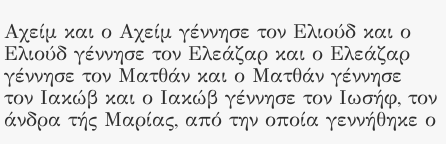Αχείμ και ο Αχείμ γέννησε τον Ελιούδ και ο Ελιούδ γέννησε τον Ελεάζαρ και ο Ελεάζαρ γέννησε τον Ματθάν και ο Ματθάν γέννησε τον Ιακώβ και ο Ιακώβ γέννησε τον Ιωσήφ, τον άνδρα τής Μαρίας, από την οποία γεννήθηκε ο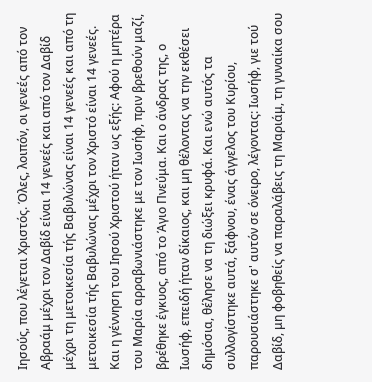Ιησούς, που λέγεται Χριστός. Όλες, λοιπόν, οι γενεές από τον Αβραάμ μέχρι τον Δαβίδ είναι 14 γενεές και από τον Δαβίδ μέχρι τη μετοικεσία τής Βαβυλώνας είναι 14 γενεές και από τη μετοικεσία τής Βαβυλώνας μέχρι τον Χριστό είναι 14 γενεές. Και η γέννηση του Ιησού Χριστού ήταν ως εξής: Αφού η μητέρα του Μαρία αρραβωνιάστηκε με τον Ιωσήφ, πριν βρεθούν μαζί, βρέθηκε έγκυος, από το Άγιο Πνεύμα. Και ο άνδρας της, ο Ιωσήφ, επειδή ήταν δίκαιος, και μη θέλοντας να την εκθέσει δημόσια, θέλησε να τη διώξει κρυφά. Και ενώ αυτός τα συλλογίστηκε αυτά, ξάφνου, ένας άγγελος του Κυρίου, παρουσιάστηκε σ' αυτόν σε όνειρο, λέγοντας: Ιωσήφ, γιε τού Δαβίδ, μη φοβηθείς να παραλάβεις τη Μαριάμ, τη γυναίκα σου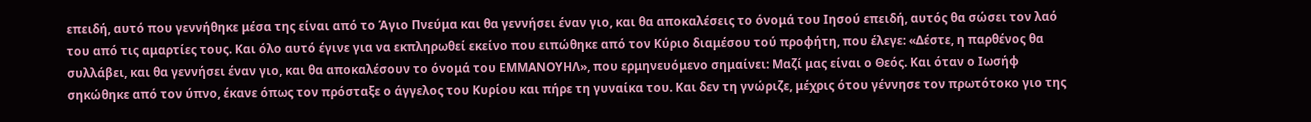επειδή, αυτό που γεννήθηκε μέσα της είναι από το Άγιο Πνεύμα και θα γεννήσει έναν γιο, και θα αποκαλέσεις το όνομά του Ιησού επειδή, αυτός θα σώσει τον λαό του από τις αμαρτίες τους. Και όλο αυτό έγινε για να εκπληρωθεί εκείνο που ειπώθηκε από τον Κύριο διαμέσου τού προφήτη, που έλεγε: «Δέστε, η παρθένος θα συλλάβει, και θα γεννήσει έναν γιο, και θα αποκαλέσουν το όνομά του ΕΜΜΑΝΟΥΗΛ», που ερμηνευόμενο σημαίνει: Μαζί μας είναι ο Θεός. Και όταν ο Ιωσήφ σηκώθηκε από τον ύπνο, έκανε όπως τον πρόσταξε ο άγγελος του Κυρίου και πήρε τη γυναίκα του. Και δεν τη γνώριζε, μέχρις ότου γέννησε τον πρωτότοκο γιο της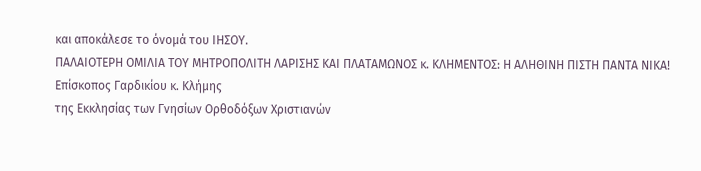και αποκάλεσε το όνομά του ΙΗΣΟΥ.
ΠΑΛΑΙΟΤΕΡΗ ΟΜΙΛΙΑ ΤΟΥ ΜΗΤΡΟΠΟΛΙΤΗ ΛΑΡΙΣΗΣ ΚΑΙ ΠΛΑΤΑΜΩΝΟΣ κ. ΚΛΗΜΕΝΤΟΣ: Η ΑΛΗΘΙΝΗ ΠΙΣΤΗ ΠΑΝΤΑ ΝΙΚΑ!
Επίσκοπος Γαρδικίου κ. Κλήμης
της Εκκλησίας των Γνησίων Ορθοδόξων Χριστιανών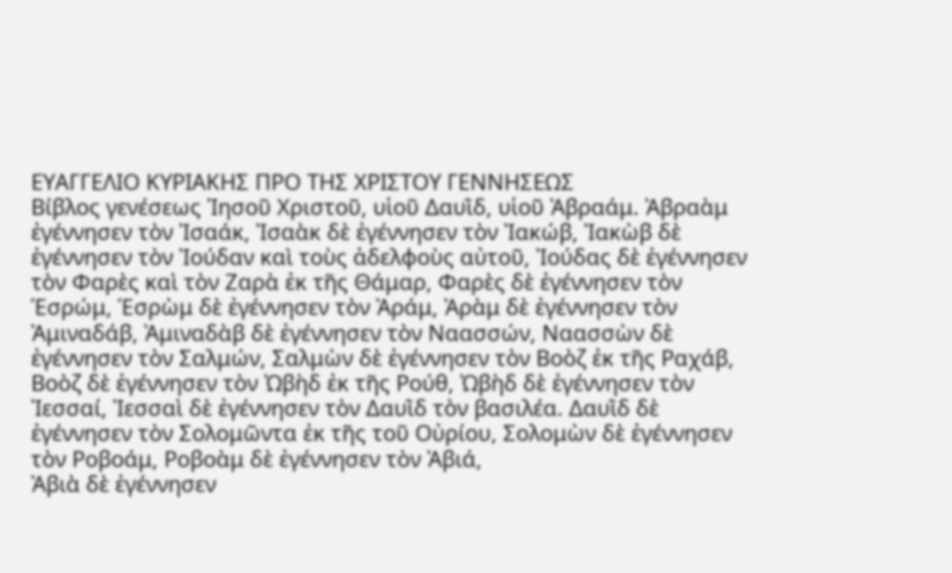ΕΥΑΓΓΕΛΙΟ ΚΥΡΙΑΚΗΣ ΠΡΟ ΤΗΣ ΧΡΙΣΤΟΥ ΓΕΝΝΗΣΕΩΣ
Βίβλος γενέσεως Ἰησοῦ Χριστοῦ, υἱοῦ Δαυῒδ, υἱοῦ Ἀβραάμ. Ἀβραὰμ ἐγέννησεν τὸν Ἰσαάκ, Ἰσαὰκ δὲ ἐγέννησεν τὸν Ἰακώβ, Ἰακὼβ δὲ ἐγέννησεν τὸν Ἰούδαν καὶ τοὺς ἀδελφοὺς αὐτοῦ, Ἰούδας δὲ ἐγέννησεν τὸν Φαρὲς καὶ τὸν Ζαρὰ ἐκ τῆς Θάμαρ, Φαρὲς δὲ ἐγέννησεν τὸν Ἑσρώμ, Ἑσρὼμ δὲ ἐγέννησεν τὸν Ἀράμ, Ἀρὰμ δὲ ἐγέννησεν τὸν Ἀμιναδάβ, Ἀμιναδὰβ δὲ ἐγέννησεν τὸν Ναασσών, Ναασσὼν δὲ ἐγέννησεν τὸν Σαλμών, Σαλμὼν δὲ ἐγέννησεν τὸν Βοὸζ ἐκ τῆς Ραχάβ, Βοὸζ δὲ ἐγέννησεν τὸν Ὠβὴδ ἐκ τῆς Ρούθ, Ὠβὴδ δὲ ἐγέννησεν τὸν Ἰεσσαί, Ἰεσσαὶ δὲ ἐγέννησεν τὸν Δαυῒδ τὸν βασιλέα. Δαυῒδ δὲ ἐγέννησεν τὸν Σολομῶντα ἐκ τῆς τοῦ Οὐρίου, Σολομὼν δὲ ἐγέννησεν τὸν Ροβοάμ, Ροβοὰμ δὲ ἐγέννησεν τὸν Ἀβιά,
Ἀβιὰ δὲ ἐγέννησεν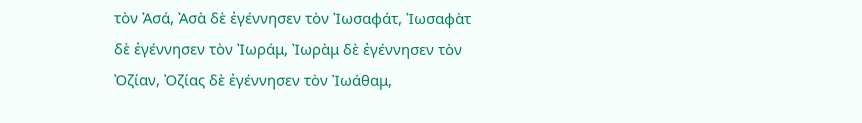τὸν Ἀσά, Ἀσὰ δὲ ἐγέννησεν τὸν Ἰωσαφάτ, Ἰωσαφὰτ δὲ ἐγέννησεν τὸν Ἰωράμ, Ἰωρὰμ δὲ ἐγέννησεν τὸν Ὀζίαν, Ὀζίας δὲ ἐγέννησεν τὸν Ἰωάθαμ,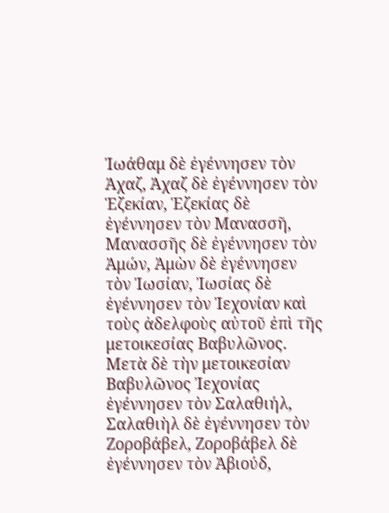Ἰωάθαμ δὲ ἐγέννησεν τὸν Ἀχαζ, Ἀχαζ δὲ ἐγέννησεν τὸν Ἑζεκίαν, Ἑζεκίας δὲ ἐγέννησεν τὸν Μανασσῆ, Μανασσῆς δὲ ἐγέννησεν τὸν Ἀμών, Ἀμὼν δὲ ἐγέννησεν τὸν Ἰωσίαν, Ἰωσίας δὲ ἐγέννησεν τὸν Ἰεχονίαν καὶ τοὺς ἀδελφοὺς αὐτοῦ ἐπὶ τῆς μετοικεσίας Βαβυλῶνος. Μετὰ δὲ τὴν μετοικεσίαν Βαβυλῶνος Ἰεχονίας ἐγέννησεν τὸν Σαλαθιήλ, Σαλαθιὴλ δὲ ἐγέννησεν τὸν Ζοροβάβελ, Ζοροβάβελ δὲ ἐγέννησεν τὸν Ἀβιούδ,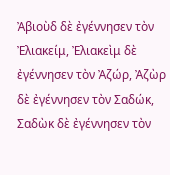Ἀβιοὺδ δὲ ἐγέννησεν τὸν Ἐλιακείμ, Ἐλιακεὶμ δὲ ἐγέννησεν τὸν Ἀζώρ, Ἀζὼρ δὲ ἐγέννησεν τὸν Σαδώκ, Σαδὼκ δὲ ἐγέννησεν τὸν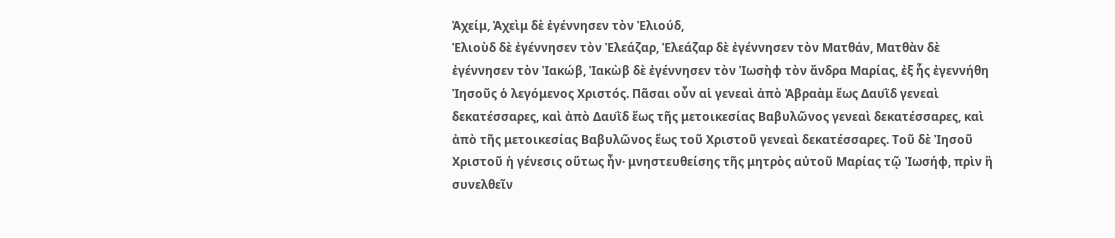Ἀχείμ, Ἀχεὶμ δὲ ἐγέννησεν τὸν Ἐλιούδ,
Ἐλιοὺδ δὲ ἐγέννησεν τὸν Ἐλεάζαρ, Ἐλεάζαρ δὲ ἐγέννησεν τὸν Ματθάν, Ματθὰν δὲ ἐγέννησεν τὸν Ἰακώβ, Ἰακὼβ δὲ ἐγέννησεν τὸν Ἰωσὴφ τὸν ἄνδρα Μαρίας, ἐξ ἧς ἐγεννήθη Ἰησοῦς ὁ λεγόμενος Χριστός. Πᾶσαι οὖν αἱ γενεαὶ ἀπὸ Ἀβραὰμ ἕως Δαυῒδ γενεαὶ δεκατέσσαρες, καὶ ἀπὸ Δαυῒδ ἕως τῆς μετοικεσίας Βαβυλῶνος γενεαὶ δεκατέσσαρες, καὶ ἀπὸ τῆς μετοικεσίας Βαβυλῶνος ἕως τοῦ Χριστοῦ γενεαὶ δεκατέσσαρες. Τοῦ δὲ Ἰησοῦ Χριστοῦ ἡ γένεσις οὕτως ἦν· μνηστευθείσης τῆς μητρὸς αὐτοῦ Μαρίας τῷ Ἰωσήφ, πρὶν ἢ συνελθεῖν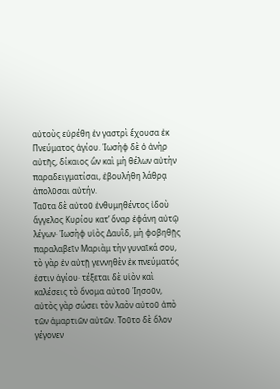αὐτοὺς εὑρέθη ἐν γαστρὶ ἔχουσα ἐκ Πνεύματος ἁγίου. Ἰωσὴφ δὲ ὁ ἀνὴρ αὐτῆς, δίκαιος ὢν καὶ μὴ θέλων αὐτὴν παραδειγματίσαι, ἐβουλήθη λάθρᾳ ἀπολῦσαι αὐτήν.
Ταῦτα δὲ αὐτοῦ ἐνθυμηθέντος ἰδοὺ ἄγγελος Κυρίου κατ’ ὄναρ ἐφάνη αὐτῷ λέγων· Ἰωσὴφ υἱὸς Δαυῒδ, μὴ φοβηθῇς παραλαβεῖν Μαριὰμ τὴν γυναῖκά σου, τὸ γὰρ ἐν αὐτῇ γεννηθὲν ἐκ πνεύματός ἐστιν ἁγίου· τέξεται δὲ υἱὸν καὶ καλέσεις τὸ ὄνομα αὐτοῦ Ἰησοῦν, αὐτὸς γὰρ σώσει τὸν λαὸν αὐτοῦ ἀπὸ τῶν ἁμαρτιῶν αὐτῶν. Τοῦτο δὲ ὅλον γέγονεν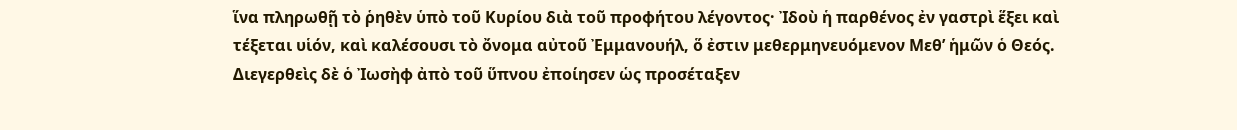ἵνα πληρωθῇ τὸ ῥηθὲν ὑπὸ τοῦ Κυρίου διὰ τοῦ προφήτου λέγοντος· Ἰδοὺ ἡ παρθένος ἐν γαστρὶ ἕξει καὶ τέξεται υἱόν, καὶ καλέσουσι τὸ ὄνομα αὐτοῦ Ἐμμανουήλ, ὅ ἐστιν μεθερμηνευόμενον Μεθ’ ἡμῶν ὁ Θεός. Διεγερθεὶς δὲ ὁ Ἰωσὴφ ἀπὸ τοῦ ὕπνου ἐποίησεν ὡς προσέταξεν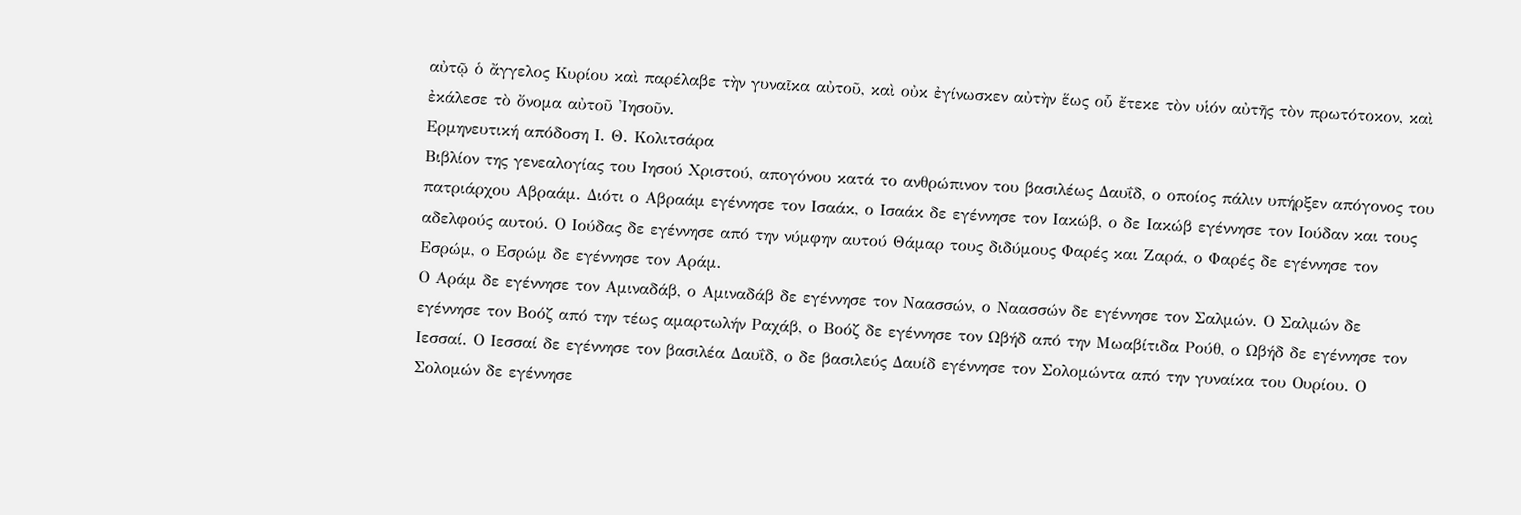αὐτῷ ὁ ἄγγελος Κυρίου καὶ παρέλαβε τὴν γυναῖκα αὐτοῦ, καὶ οὐκ ἐγίνωσκεν αὐτὴν ἕως οὗ ἔτεκε τὸν υἱόν αὐτῆς τὸν πρωτότοκον, καὶ ἐκάλεσε τὸ ὄνομα αὐτοῦ Ἰησοῦν.
Ερμηνευτική απόδοση Ι. Θ. Κολιτσάρα
Βιβλίον της γενεαλογίας του Ιησού Χριστού, απογόνου κατά το ανθρώπινον του βασιλέως Δαυΐδ, ο οποίος πάλιν υπήρξεν απόγονος του πατριάρχου Αβραάμ. Διότι ο Αβραάμ εγέννησε τον Ισαάκ, ο Ισαάκ δε εγέννησε τον Ιακώβ, ο δε Ιακώβ εγέννησε τον Ιούδαν και τους αδελφούς αυτού. Ο Ιούδας δε εγέννησε από την νύμφην αυτού Θάμαρ τους διδύμους Φαρές και Ζαρά, ο Φαρές δε εγέννησε τον Εσρώμ, ο Εσρώμ δε εγέννησε τον Αράμ.
Ο Αράμ δε εγέννησε τον Αμιναδάβ, ο Αμιναδάβ δε εγέννησε τον Ναασσών, ο Ναασσών δε εγέννησε τον Σαλμών. Ο Σαλμών δε εγέννησε τον Βοόζ από την τέως αμαρτωλήν Ραχάβ, ο Βοόζ δε εγέννησε τον Ωβήδ από την Μωαβίτιδα Ρούθ, ο Ωβήδ δε εγέννησε τον Ιεσσαί. Ο Ιεσσαί δε εγέννησε τον βασιλέα Δαυΐδ, ο δε βασιλεύς Δαυίδ εγέννησε τον Σολομώντα από την γυναίκα του Ουρίου. Ο Σολομών δε εγέννησε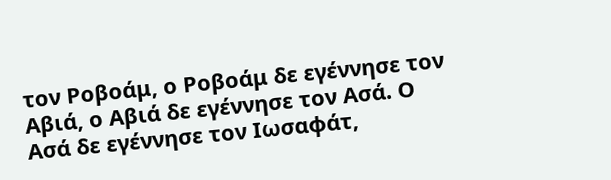τον Ροβοάμ, ο Ροβοάμ δε εγέννησε τον Αβιά, ο Αβιά δε εγέννησε τον Ασά. Ο Ασά δε εγέννησε τον Ιωσαφάτ,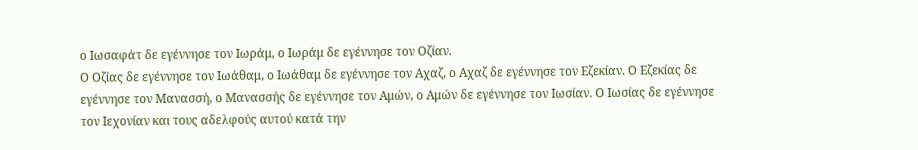ο Ιωσαφάτ δε εγέννησε τον Ιωράμ, ο Ιωράμ δε εγέννησε τον Οζίαν.
Ο Οζίας δε εγέννησε τον Ιωάθαμ, ο Ιωάθαμ δε εγέννησε τον Αχαζ, ο Αχαζ δε εγέννησε τον Εζεκίαν. Ο Εζεκίας δε εγέννησε τον Μανασσή, ο Μανασσής δε εγέννησε τον Αμών, ο Αμών δε εγέννησε τον Ιωσίαν. Ο Ιωσίας δε εγέννησε τον Ιεχονίαν και τους αδελφούς αυτού κατά την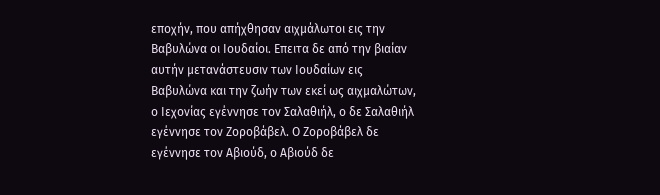εποχήν, που απήχθησαν αιχμάλωτοι εις την Βαβυλώνα οι Ιουδαίοι. Επειτα δε από την βιαίαν αυτήν μετανάστευσιν των Ιουδαίων εις Βαβυλώνα και την ζωήν των εκεί ως αιχμαλώτων, ο Ιεχονίας εγέννησε τον Σαλαθιήλ, ο δε Σαλαθιήλ εγέννησε τον Ζοροβάβελ. Ο Ζοροβάβελ δε εγέννησε τον Αβιούδ, ο Αβιούδ δε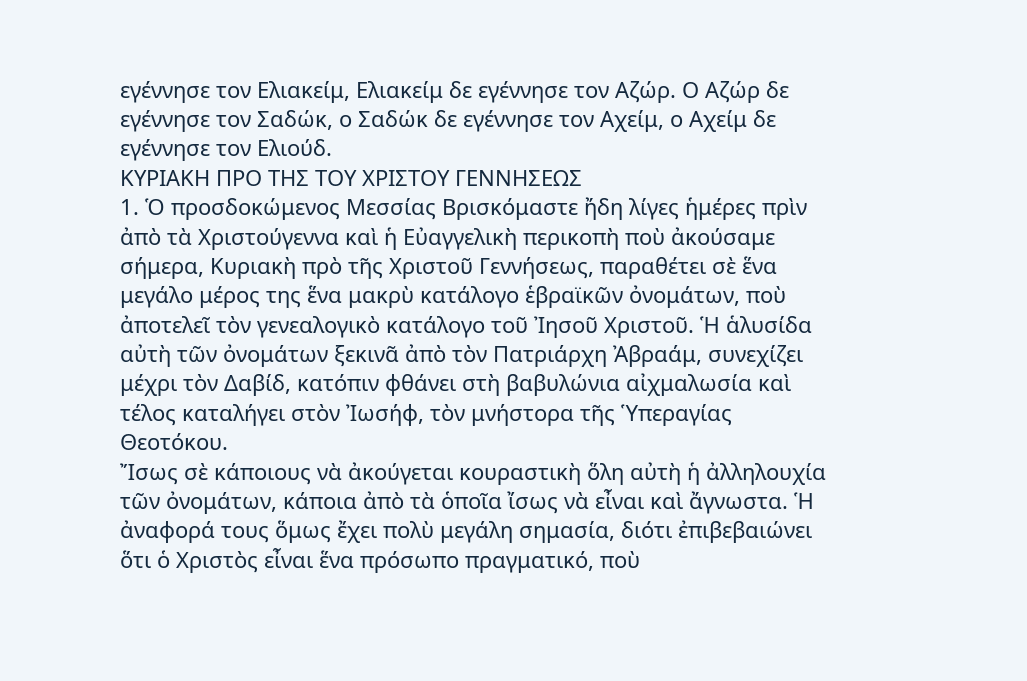εγέννησε τον Ελιακείμ, Ελιακείμ δε εγέννησε τον Αζώρ. Ο Αζώρ δε εγέννησε τον Σαδώκ, ο Σαδώκ δε εγέννησε τον Αχείμ, ο Αχείμ δε εγέννησε τον Ελιούδ.
ΚΥΡΙΑΚΗ ΠΡΟ ΤΗΣ ΤΟΥ ΧΡΙΣΤΟΥ ΓΕΝΝΗΣΕΩΣ
1. Ὁ προσδοκώμενος Μεσσίας Βρισκόμαστε ἤδη λίγες ἡμέρες πρὶν ἀπὸ τὰ Χριστούγεννα καὶ ἡ Εὐαγγελικὴ περικοπὴ ποὺ ἀκούσαμε σήμερα, Κυριακὴ πρὸ τῆς Χριστοῦ Γεννήσεως, παραθέτει σὲ ἕνα μεγάλο μέρος της ἕνα μακρὺ κατάλογο ἑβραϊκῶν ὀνομάτων, ποὺ ἀποτελεῖ τὸν γενεαλογικὸ κατάλογο τοῦ Ἰησοῦ Χριστοῦ. Ἡ ἁλυσίδα αὐτὴ τῶν ὀνομάτων ξεκινᾶ ἀπὸ τὸν Πατριάρχη Ἀβραάμ, συνεχίζει μέχρι τὸν Δαβίδ, κατόπιν φθάνει στὴ βαβυλώνια αἰχμαλωσία καὶ τέλος καταλήγει στὸν Ἰωσήφ, τὸν μνήστορα τῆς Ὑπεραγίας Θεοτόκου.
Ἴσως σὲ κάποιους νὰ ἀκούγεται κουραστικὴ ὅλη αὐτὴ ἡ ἀλληλουχία τῶν ὀνομάτων, κάποια ἀπὸ τὰ ὁποῖα ἴσως νὰ εἶναι καὶ ἄγνωστα. Ἡ ἀναφορά τους ὅμως ἔχει πολὺ μεγάλη σημασία, διότι ἐπιβεβαιώνει ὅτι ὁ Χριστὸς εἶναι ἕνα πρόσωπο πραγματικό, ποὺ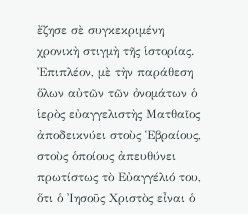ἔζησε σὲ συγκεκριμένη χρονικὴ στιγμὴ τῆς ἱστορίας.
Ἐπιπλέον, μὲ τὴν παράθεση ὅλων αὐτῶν τῶν ὀνομάτων ὁ ἱερὸς εὐαγγελιστὴς Ματθαῖος ἀποδεικνύει στοὺς Ἑβραίους, στοὺς ὁποίους ἀπευθύνει πρωτίστως τὸ Εὐαγγέλιό του, ὅτι ὁ Ἰησοῦς Χριστὸς εἶναι ὁ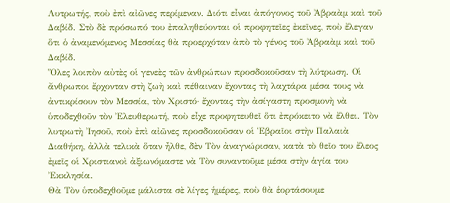Λυτρωτής, ποὺ ἐπὶ αἰῶνες περίμεναν. Διότι εἶναι ἀπόγονος τοῦ Ἀβραὰμ καὶ τοῦ Δαβίδ. Στὸ δὲ πρόσωπό του ἐπαληθεύονται οἱ προφητεῖες ἐκεῖνες, ποὺ ἔλεγαν ὅτι ὁ ἀναμενόμενος Μεσσίας θὰ προερχόταν ἀπὸ τὸ γένος τοῦ Ἀβραὰμ καὶ τοῦ Δαβίδ.
Ὅλες λοιπὸν αὐτὲς οἱ γενεὲς τῶν ἀνθρώπων προσδοκοῦσαν τὴ λύτρωση. Οἱ ἄνθρωποι ἔρχονταν στὴ ζωὴ καὶ πέθαιναν ἔχοντας τὴ λαχτάρα μέσα τους νὰ ἀντικρίσουν τὸν Μεσσία, τὸν Χριστό· ἔχοντας τὴν ἀσίγαστη προσμονὴ νὰ ὑποδεχθοῦν τὸν Ἐλευθερωτή, ποὺ εἶχε προφητευθεῖ ὅτι ἐπρόκειτο νὰ ἔλθει. Τὸν λυτρωτὴ Ἰησοῦ, ποὺ ἐπὶ αἰῶνες προσδοκοῦσαν οἱ Ἑβραῖοι στὴν Παλαιὰ Διαθήκη, ἀλλὰ τελικὰ ὅταν ἦλθε, δὲν Τὸν ἀναγνώρισαν, κατὰ τὸ θεῖο του ἔλεος ἐμεῖς οἱ Χριστιανοὶ ἀξιωνόμαστε νὰ Τὸν συναντοῦμε μέσα στὴν ἁγία του Ἐκκλησία.
Θὰ Τὸν ὑποδεχθοῦμε μάλιστα σὲ λίγες ἡμέρες, ποὺ θὰ ἑορτάσουμε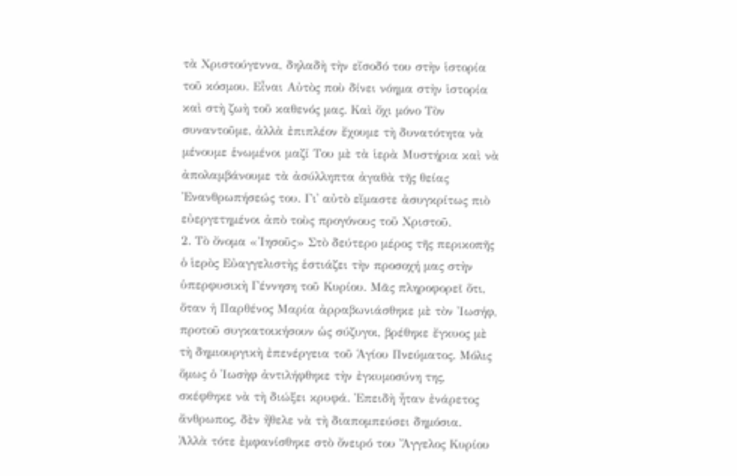τὰ Χριστούγεννα, δηλαδὴ τὴν εἴσοδό του στὴν ἱστορία τοῦ κόσμου. Εἶναι Αὐτὸς ποὺ δίνει νόημα στὴν ἱστορία καὶ στὴ ζωὴ τοῦ καθενός μας. Καὶ ὄχι μόνο Τὸν συναντοῦμε, ἀλλὰ ἐπιπλέον ἔχουμε τὴ δυνατότητα νὰ μένουμε ἑνωμένοι μαζί Του μὲ τὰ ἱερὰ Μυστήρια καὶ νὰ ἀπολαμβάνουμε τὰ ἀσύλληπτα ἀγαθὰ τῆς θείας Ἐνανθρωπήσεώς του. Γι᾿ αὐτὸ εἴμαστε ἀσυγκρίτως πιὸ εὐεργετημένοι ἀπὸ τοὺς προγόνους τοῦ Χριστοῦ.
2. Τὸ ὄνομα «Ἰησοῦς» Στὸ δεύτερο μέρος τῆς περικοπῆς ὁ ἱερὸς Εὐαγγελιστὴς ἑστιάζει τὴν προσοχή μας στὴν ὑπερφυσικὴ Γέννηση τοῦ Κυρίου. Μᾶς πληροφορεῖ ὅτι, ὅταν ἡ Παρθένος Μαρία ἀρραβωνιάσθηκε μὲ τὸν Ἰωσήφ, προτοῦ συγκατοικήσουν ὡς σύζυγοι, βρέθηκε ἔγκυος μὲ τὴ δημιουργικὴ ἐπενέργεια τοῦ Ἁγίου Πνεύματος. Μόλις ὅμως ὁ Ἰωσὴφ ἀντιλήφθηκε τὴν ἐγκυμοσύνη της, σκέφθηκε νὰ τὴ διώξει κρυφά. Ἐπειδὴ ἦταν ἐνάρετος ἄνθρωπος, δὲν ἤθελε νὰ τὴ διαπομπεύσει δημόσια.
Ἀλλὰ τότε ἐμφανίσθηκε στὸ ὄνειρό του Ἄγγελος Κυρίου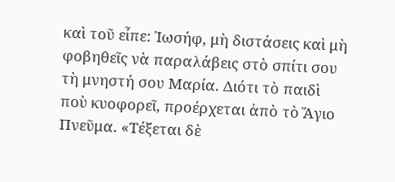καὶ τοῦ εἶπε: Ἰωσήφ, μὴ διστάσεις καὶ μὴ φοβηθεῖς νὰ παραλάβεις στὸ σπίτι σου τὴ μνηστή σου Μαρία. Διότι τὸ παιδὶ ποὺ κυοφορεῖ, προέρχεται ἀπὸ τὸ Ἅγιο Πνεῦμα. «Τέξεται δὲ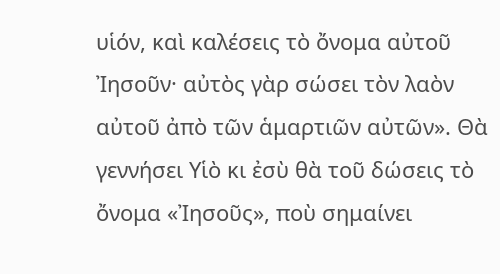υἱόν, καὶ καλέσεις τὸ ὄνομα αὐτοῦ Ἰησοῦν· αὐτὸς γὰρ σώσει τὸν λαὸν αὐτοῦ ἀπὸ τῶν ἁμαρτιῶν αὐτῶν». Θὰ γεννήσει Υἱὸ κι ἐσὺ θὰ τοῦ δώσεις τὸ ὄνομα «Ἰησοῦς», ποὺ σημαίνει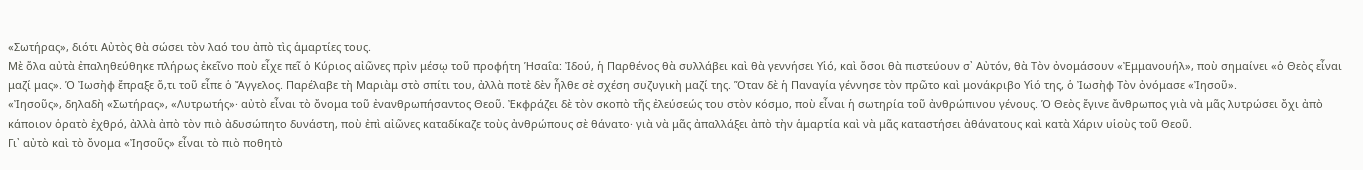«Σωτήρας», διότι Αὐτὸς θὰ σώσει τὸν λαό του ἀπὸ τὶς ἁμαρτίες τους.
Μὲ ὅλα αὐτὰ ἐπαληθεύθηκε πλήρως ἐκεῖνο ποὺ εἶχε πεῖ ὁ Κύριος αἰῶνες πρὶν μέσῳ τοῦ προφήτη Ἡσαΐα: Ἰδού, ἡ Παρθένος θὰ συλλάβει καὶ θὰ γεννήσει Υἱό, καὶ ὅσοι θὰ πιστεύουν σ᾿ Αὐτόν, θὰ Τὸν ὀνομάσουν «Ἐμμανουήλ», ποὺ σημαίνει «ὁ Θεὸς εἶναι μαζί μας». Ὁ Ἰωσὴφ ἔπραξε ὅ,τι τοῦ εἶπε ὁ Ἄγγελος. Παρέλαβε τὴ Μαριὰμ στὸ σπίτι του, ἀλλὰ ποτὲ δὲν ἦλθε σὲ σχέση συζυγικὴ μαζί της. Ὅταν δὲ ἡ Παναγία γέννησε τὸν πρῶτο καὶ μονάκριβο Υἱό της, ὁ Ἰωσὴφ Τὸν ὀνόμασε «Ἰησοῦ».
«Ἰησοῦς», δηλαδὴ «Σωτήρας», «Λυτρωτής»· αὐτὸ εἶναι τὸ ὄνομα τοῦ ἐνανθρωπήσαντος Θεοῦ. Ἐκφράζει δὲ τὸν σκοπὸ τῆς ἐλεύσεώς του στὸν κόσμο, ποὺ εἶναι ἡ σωτηρία τοῦ ἀνθρώπινου γένους. Ὁ Θεὸς ἔγινε ἄνθρωπος γιὰ νὰ μᾶς λυτρώσει ὄχι ἀπὸ κάποιον ὁρατὸ ἐχθρό, ἀλλὰ ἀπὸ τὸν πιὸ ἀδυσώπητο δυνάστη, ποὺ ἐπὶ αἰῶνες καταδίκαζε τοὺς ἀνθρώπους σὲ θάνατο· γιὰ νὰ μᾶς ἀπαλλάξει ἀπὸ τὴν ἁμαρτία καὶ νὰ μᾶς καταστήσει ἀθάνατους καὶ κατὰ Χάριν υἱοὺς τοῦ Θεοῦ.
Γι᾿ αὐτὸ καὶ τὸ ὄνομα «Ἰησοῦς» εἶναι τὸ πιὸ ποθητὸ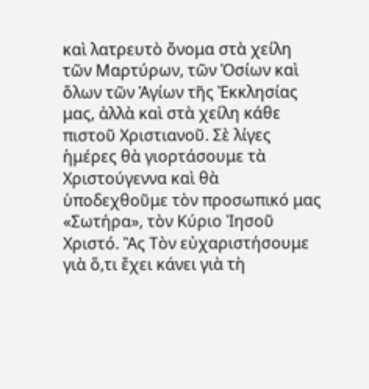καὶ λατρευτὸ ὄνομα στὰ χείλη τῶν Μαρτύρων, τῶν Ὁσίων καὶ ὅλων τῶν Ἁγίων τῆς Ἐκκλησίας μας, ἀλλὰ καὶ στὰ χείλη κάθε πιστοῦ Χριστιανοῦ. Σὲ λίγες ἡμέρες θὰ γιορτάσουμε τὰ Χριστούγεννα καὶ θὰ ὑποδεχθοῦμε τὸν προσωπικό μας «Σωτήρα», τὸν Κύριο Ἰησοῦ Χριστό. Ἂς Τὸν εὐχαριστήσουμε γιὰ ὅ,τι ἔχει κάνει γιὰ τὴ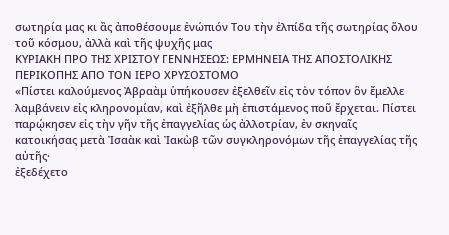σωτηρία μας κι ἂς ἀποθέσουμε ἐνώπιόν Του τὴν ἐλπίδα τῆς σωτηρίας ὅλου τοῦ κόσμου, ἀλλὰ καὶ τῆς ψυχῆς μας
ΚΥΡΙΑΚΗ ΠΡΟ ΤΗΣ ΧΡΙΣΤΟΥ ΓΕΝΝΗΣΕΩΣ: ΕΡΜΗΝΕΙΑ ΤΗΣ ΑΠΟΣΤΟΛΙΚΗΣ ΠΕΡΙΚΟΠΗΣ ΑΠΟ ΤΟΝ ΙΕΡΟ ΧΡΥΣΟΣΤΟΜΟ
«Πίστει καλούμενος Ἀβραὰμ ὑπήκουσεν ἐξελθεῖν εἰς τὸν τόπον ὃν ἔμελλε λαμβάνειν εἰς κληρονομίαν, καὶ ἐξῆλθε μὴ ἐπιστάμενος ποῦ ἔρχεται. Πίστει παρῴκησεν εἰς τὴν γῆν τῆς ἐπαγγελίας ὡς ἀλλοτρίαν, ἐν σκηναῖς κατοικήσας μετὰ Ἰσαὰκ καὶ Ἰακὼβ τῶν συγκληρονόμων τῆς ἐπαγγελίας τῆς αὐτῆς·
ἐξεδέχετο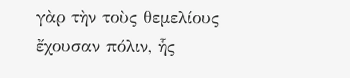γὰρ τὴν τοὺς θεμελίους ἔχουσαν πόλιν, ἧς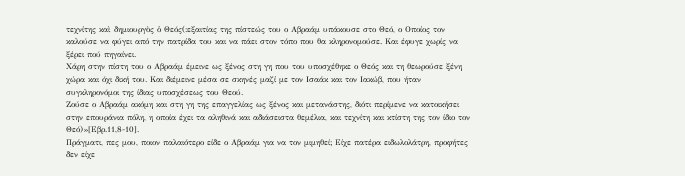τεχνίτης καὶ δημιουργὸς ὁ Θεός(:εξαιτίας της πίστεώς του ο Αβραάμ υπάκουσε στο Θεό, ο Οποίος τον καλούσε να φύγει από την πατρίδα του και να πάει στον τόπο που θα κληρονομούσε. Και έφυγε χωρίς να ξέρει πού πηγαίνει.
Χάρη στην πίστη του ο Αβραάμ έμεινε ως ξένος στη γη που του υποσχέθηκε ο Θεός και τη θεωρούσε ξένη χώρα και όχι δική του. Και διέμεινε μέσα σε σκηνές μαζί με τον Ισαάκ και τον Ιακώβ, που ήταν συγκληρονόμοι της ίδιας υποσχέσεως του Θεού.
Ζούσε ο Αβραάμ ακόμη και στη γη της επαγγελίας ως ξένος και μετανάστης, διότι περίμενε να κατοικήσει στην επουράνια πόλη, η οποία έχει τα αληθινά και αδιάσειστα θεμέλια, και τεχνίτη και κτίστη της τον ίδιο τον Θεό)»[Εβρ.11,8-10].
Πράγματι, πες μου, ποιον παλαιότερο είδε ο Αβραάμ για να τον μιμηθεί; Είχε πατέρα ειδωλολάτρη, προφήτες δεν είχε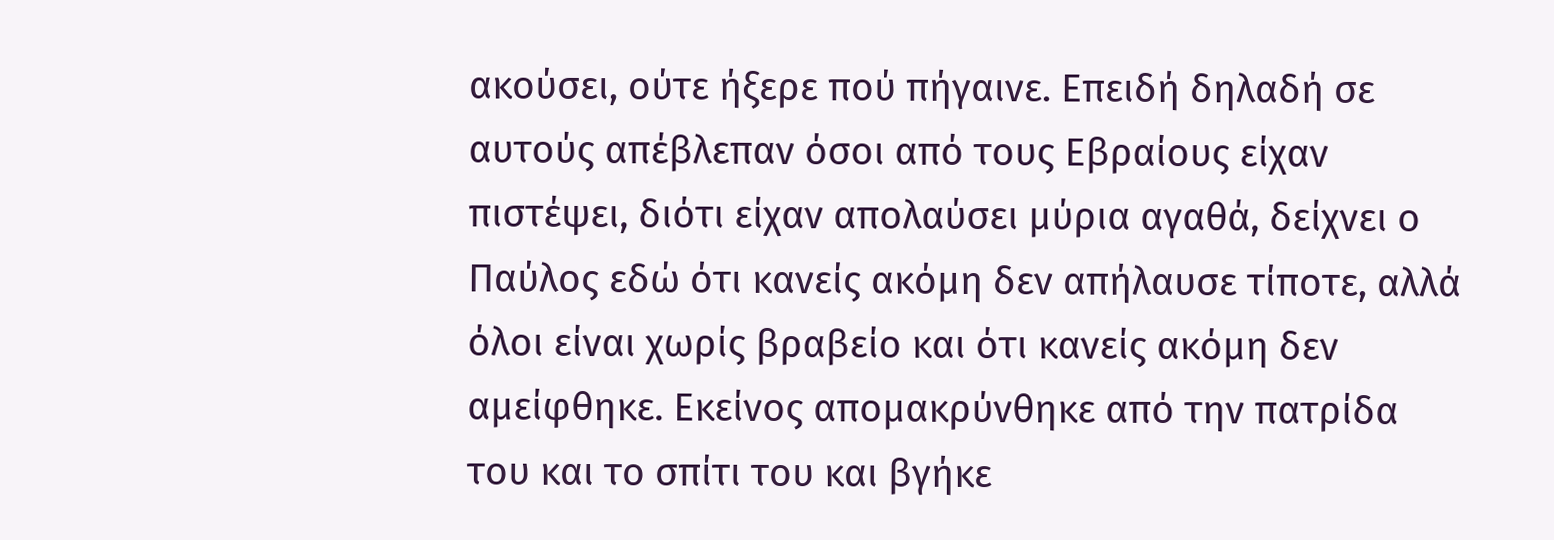ακούσει, ούτε ήξερε πού πήγαινε. Επειδή δηλαδή σε αυτούς απέβλεπαν όσοι από τους Εβραίους είχαν πιστέψει, διότι είχαν απολαύσει μύρια αγαθά, δείχνει ο Παύλος εδώ ότι κανείς ακόμη δεν απήλαυσε τίποτε, αλλά όλοι είναι χωρίς βραβείο και ότι κανείς ακόμη δεν αμείφθηκε. Εκείνος απομακρύνθηκε από την πατρίδα του και το σπίτι του και βγήκε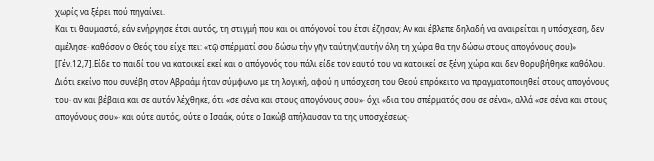χωρίς να ξέρει πού πηγαίνει.
Και τι θαυμαστό, εάν ενήργησε έτσι αυτός, τη στιγμή που και οι απόγονοί του έτσι έζησαν; Αν και έβλεπε δηλαδή να αναιρείται η υπόσχεση, δεν αμέλησε· καθόσον ο Θεός του είχε πει: «τῷ σπέρματί σου δώσω τὴν γῆν ταύτην(:αυτήν όλη τη χώρα θα την δώσω στους απογόνους σου)» [Γέν.12,7].Είδε το παιδί του να κατοικεί εκεί και ο απόγονός του πάλι είδε τον εαυτό του να κατοικεί σε ξένη χώρα και δεν θορυβήθηκε καθόλου.
Διότι εκείνο που συνέβη στον Αβραάμ ήταν σύμφωνο με τη λογική, αφού η υπόσχεση του Θεού επρόκειτο να πραγματοποιηθεί στους απογόνους του· αν και βέβαια και σε αυτόν λέχθηκε, ότι «σε σένα και στους απογόνους σου»· όχι «δια του σπέρματός σου σε σένα», αλλά «σε σένα και στους απογόνους σου»· και ούτε αυτός, ούτε ο Ισαάκ, ούτε ο Ιακώβ απήλαυσαν τα της υποσχέσεως·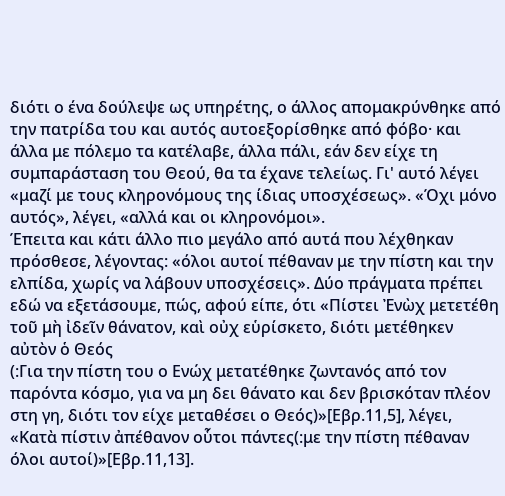διότι ο ένα δούλεψε ως υπηρέτης, ο άλλος απομακρύνθηκε από την πατρίδα του και αυτός αυτοεξορίσθηκε από φόβο· και άλλα με πόλεμο τα κατέλαβε, άλλα πάλι, εάν δεν είχε τη συμπαράσταση του Θεού, θα τα έχανε τελείως. Γι' αυτό λέγει «μαζί με τους κληρονόμους της ίδιας υποσχέσεως». «Όχι μόνο αυτός», λέγει, «αλλά και οι κληρονόμοι».
Έπειτα και κάτι άλλο πιο μεγάλο από αυτά που λέχθηκαν πρόσθεσε, λέγοντας: «όλοι αυτοί πέθαναν με την πίστη και την ελπίδα, χωρίς να λάβουν υποσχέσεις». Δύο πράγματα πρέπει εδώ να εξετάσουμε, πώς, αφού είπε, ότι «Πίστει Ἐνὼχ μετετέθη τοῦ μὴ ἰδεῖν θάνατον, καὶ οὐχ εὑρίσκετο, διότι μετέθηκεν αὐτὸν ὁ Θεός
(:Για την πίστη του ο Ενώχ μετατέθηκε ζωντανός από τον παρόντα κόσμο, για να μη δει θάνατο και δεν βρισκόταν πλέον στη γη, διότι τον είχε μεταθέσει ο Θεός)»[Εβρ.11,5], λέγει, «Κατὰ πίστιν ἀπέθανον οὗτοι πάντες(:με την πίστη πέθαναν όλοι αυτοί)»[Εβρ.11,13].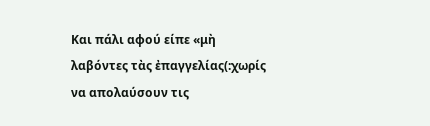Και πάλι αφού είπε «μὴ λαβόντες τὰς ἐπαγγελίας(:χωρίς να απολαύσουν τις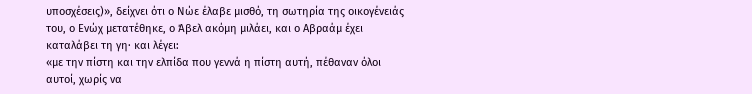υποσχέσεις)», δείχνει ότι ο Νώε έλαβε μισθό, τη σωτηρία της οικογένειάς του, ο Ενώχ μετατέθηκε, ο Άβελ ακόμη μιλάει, και ο Αβραάμ έχει καταλάβει τη γη· και λέγει:
«με την πίστη και την ελπίδα που γεννά η πίστη αυτή, πέθαναν όλοι αυτοί, χωρίς να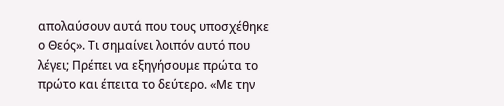απολαύσουν αυτά που τους υποσχέθηκε ο Θεός». Τι σημαίνει λοιπόν αυτό που λέγει; Πρέπει να εξηγήσουμε πρώτα το πρώτο και έπειτα το δεύτερο. «Με την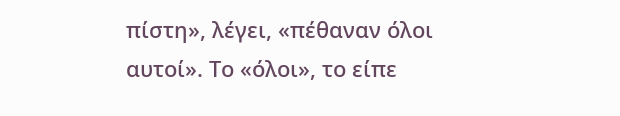πίστη», λέγει, «πέθαναν όλοι αυτοί». Το «όλοι», το είπε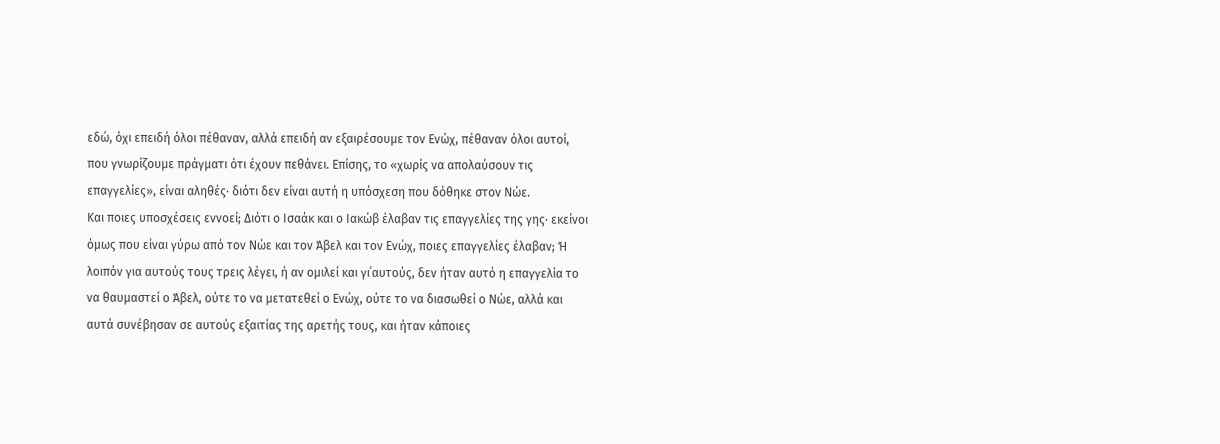εδώ, όχι επειδή όλοι πέθαναν, αλλά επειδή αν εξαιρέσουμε τον Ενώχ, πέθαναν όλοι αυτοί, που γνωρίζουμε πράγματι ότι έχουν πεθάνει. Επίσης, το «χωρίς να απολαύσουν τις επαγγελίες», είναι αληθές· διότι δεν είναι αυτή η υπόσχεση που δόθηκε στον Νώε.
Και ποιες υποσχέσεις εννοεί; Διότι ο Ισαάκ και ο Ιακώβ έλαβαν τις επαγγελίες της γης· εκείνοι όμως που είναι γύρω από τον Νώε και τον Άβελ και τον Ενώχ, ποιες επαγγελίες έλαβαν; Ή λοιπόν για αυτούς τους τρεις λέγει, ή αν ομιλεί και γι΄αυτούς, δεν ήταν αυτό η επαγγελία το να θαυμαστεί ο Άβελ, ούτε το να μετατεθεί ο Ενώχ, ούτε το να διασωθεί ο Νώε, αλλά και αυτά συνέβησαν σε αυτούς εξαιτίας της αρετής τους, και ήταν κάποιες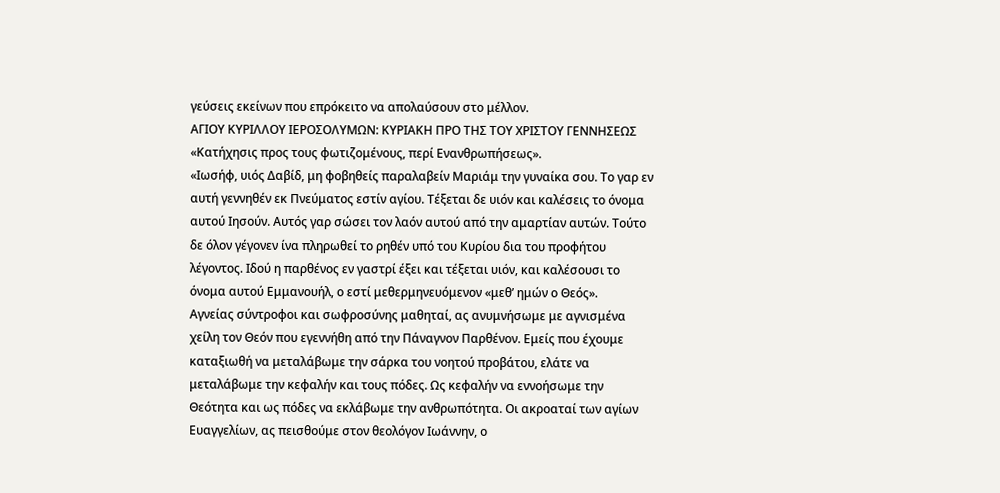γεύσεις εκείνων που επρόκειτο να απολαύσουν στο μέλλον.
ΑΓΙΟΥ ΚΥΡΙΛΛΟΥ ΙΕΡΟΣΟΛΥΜΩΝ: ΚΥΡΙΑΚΗ ΠΡΟ ΤΗΣ ΤΟΥ ΧΡΙΣΤΟΥ ΓΕΝΝΗΣΕΩΣ
«Κατήχησις προς τους φωτιζομένους, περί Ενανθρωπήσεως».
«Ιωσήφ, υιός Δαβίδ, μη φοβηθείς παραλαβείν Μαριάμ την γυναίκα σου. Το γαρ εν αυτή γεννηθέν εκ Πνεύματος εστίν αγίου. Τέξεται δε υιόν και καλέσεις το όνομα αυτού Ιησούν. Αυτός γαρ σώσει τον λαόν αυτού από την αμαρτίαν αυτών. Τούτο δε όλον γέγονεν ίνα πληρωθεί το ρηθέν υπό του Κυρίου δια του προφήτου λέγοντος. Ιδού η παρθένος εν γαστρί έξει και τέξεται υιόν, και καλέσουσι το όνομα αυτού Εμμανουήλ, ο εστί μεθερμηνευόμενον «μεθ’ ημών ο Θεός».
Αγνείας σύντροφοι και σωφροσύνης μαθηταί, ας ανυμνήσωμε με αγνισμένα χείλη τον Θεόν που εγεννήθη από την Πάναγνον Παρθένον. Εμείς που έχουμε καταξιωθή να μεταλάβωμε την σάρκα του νοητού προβάτου, ελάτε να μεταλάβωμε την κεφαλήν και τους πόδες. Ως κεφαλήν να εννοήσωμε την Θεότητα και ως πόδες να εκλάβωμε την ανθρωπότητα. Οι ακροαταί των αγίων Ευαγγελίων, ας πεισθούμε στον θεολόγον Ιωάννην, ο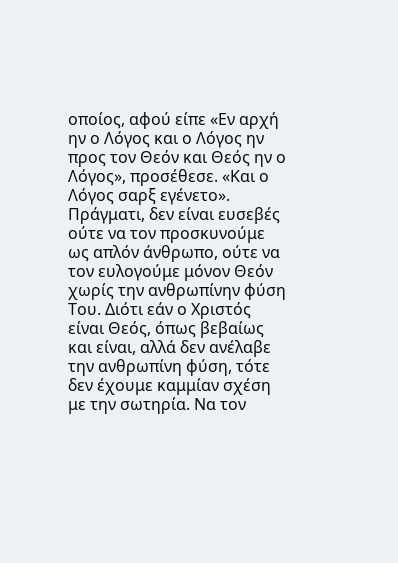οποίος, αφού είπε «Εν αρχή ην ο Λόγος και ο Λόγος ην προς τον Θεόν και Θεός ην ο Λόγος», προσέθεσε. «Και ο Λόγος σαρξ εγένετο».
Πράγματι, δεν είναι ευσεβές ούτε να τον προσκυνούμε ως απλόν άνθρωπο, ούτε να τον ευλογούμε μόνον Θεόν χωρίς την ανθρωπίνην φύση Του. Διότι εάν ο Χριστός είναι Θεός, όπως βεβαίως και είναι, αλλά δεν ανέλαβε την ανθρωπίνη φύση, τότε δεν έχουμε καμμίαν σχέση με την σωτηρία. Να τον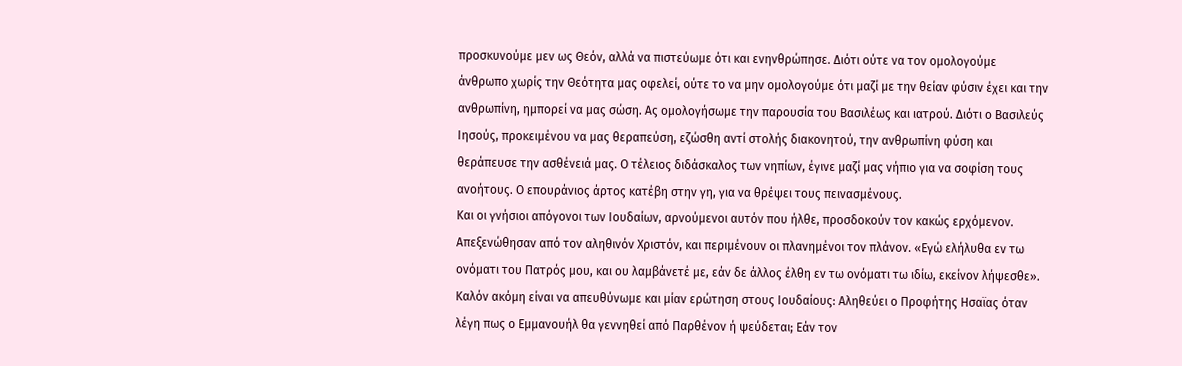προσκυνούμε μεν ως Θεόν, αλλά να πιστεύωμε ότι και ενηνθρώπησε. Διότι ούτε να τον ομολογούμε άνθρωπο χωρίς την Θεότητα μας οφελεί, ούτε το να μην ομολογούμε ότι μαζί με την θείαν φύσιν έχει και την ανθρωπίνη, ημπορεί να μας σώση. Ας ομολογήσωμε την παρουσία του Βασιλέως και ιατρού. Διότι ο Βασιλεύς Ιησούς, προκειμένου να μας θεραπεύση, εζώσθη αντί στολής διακονητού, την ανθρωπίνη φύση και θεράπευσε την ασθένειά μας. Ο τέλειος διδάσκαλος των νηπίων, έγινε μαζί μας νήπιο για να σοφίση τους ανοήτους. Ο επουράνιος άρτος κατέβη στην γη, για να θρέψει τους πεινασμένους.
Και οι γνήσιοι απόγονοι των Ιουδαίων, αρνούμενοι αυτόν που ήλθε, προσδοκούν τον κακώς ερχόμενον. Απεξενώθησαν από τον αληθινόν Χριστόν, και περιμένουν οι πλανημένοι τον πλάνον. «Εγώ ελήλυθα εν τω ονόματι του Πατρός μου, και ου λαμβάνετέ με, εάν δε άλλος έλθη εν τω ονόματι τω ιδίω, εκείνον λήψεσθε». Καλόν ακόμη είναι να απευθύνωμε και μίαν ερώτηση στους Ιουδαίους: Αληθεύει ο Προφήτης Ησαϊας όταν λέγη πως ο Εμμανουήλ θα γεννηθεί από Παρθένον ή ψεύδεται; Εάν τον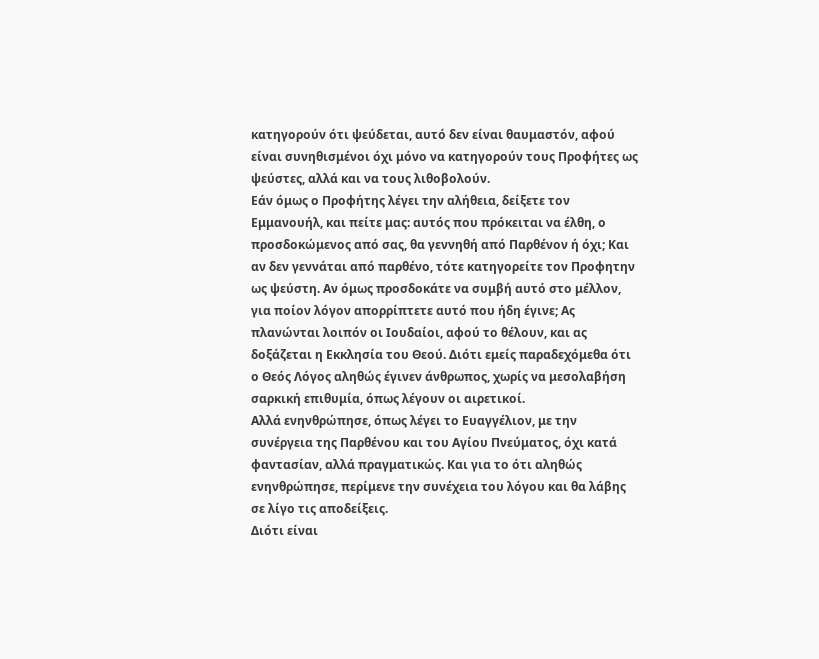κατηγορούν ότι ψεύδεται, αυτό δεν είναι θαυμαστόν, αφού είναι συνηθισμένοι όχι μόνο να κατηγορούν τους Προφήτες ως ψεύστες, αλλά και να τους λιθοβολούν.
Εάν όμως ο Προφήτης λέγει την αλήθεια, δείξετε τον Εμμανουήλ, και πείτε μας: αυτός που πρόκειται να έλθη, ο προσδοκώμενος από σας, θα γεννηθή από Παρθένον ή όχι; Και αν δεν γεννάται από παρθένο, τότε κατηγορείτε τον Προφητην ως ψεύστη. Αν όμως προσδοκάτε να συμβή αυτό στο μέλλον, για ποίον λόγον απορρίπτετε αυτό που ήδη έγινε; Ας πλανώνται λοιπόν οι Ιουδαίοι, αφού το θέλουν, και ας δοξάζεται η Εκκλησία του Θεού. Διότι εμείς παραδεχόμεθα ότι ο Θεός Λόγος αληθώς έγινεν άνθρωπος, χωρίς να μεσολαβήση σαρκική επιθυμία, όπως λέγουν οι αιρετικοί.
Αλλά ενηνθρώπησε, όπως λέγει το Ευαγγέλιον, με την συνέργεια της Παρθένου και του Αγίου Πνεύματος, όχι κατά φαντασίαν, αλλά πραγματικώς. Και για το ότι αληθώς ενηνθρώπησε, περίμενε την συνέχεια του λόγου και θα λάβης σε λίγο τις αποδείξεις.
Διότι είναι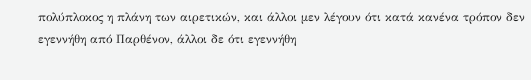πολύπλοκος η πλάνη των αιρετικών, και άλλοι μεν λέγουν ότι κατά κανένα τρόπον δεν εγεννήθη από Παρθένον, άλλοι δε ότι εγεννήθη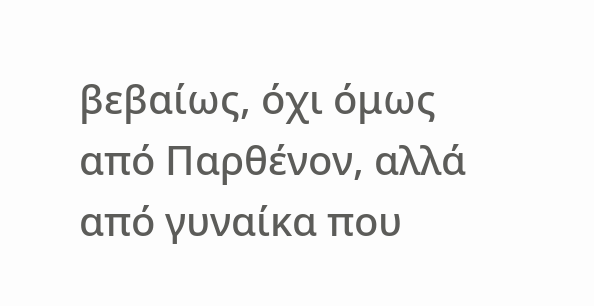βεβαίως, όχι όμως από Παρθένον, αλλά από γυναίκα που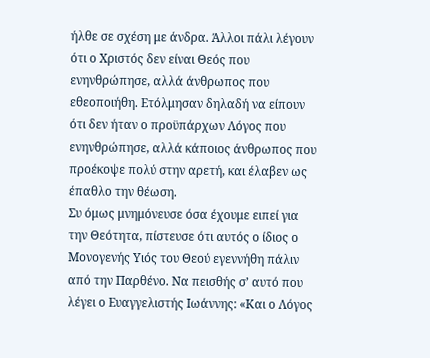ήλθε σε σχέση με άνδρα. Άλλοι πάλι λέγουν ότι ο Χριστός δεν είναι Θεός που ενηνθρώπησε, αλλά άνθρωπος που εθεοποιήθη. Ετόλμησαν δηλαδή να είπουν ότι δεν ήταν ο προϋπάρχων Λόγος που ενηνθρώπησε, αλλά κάποιος άνθρωπος που προέκοψε πολύ στην αρετή, και έλαβεν ως έπαθλο την θέωση.
Συ όμως μνημόνευσε όσα έχουμε ειπεί για την Θεότητα, πίστευσε ότι αυτός ο ίδιος ο Μονογενής Υιός του Θεού εγεννήθη πάλιν από την Παρθένο. Να πεισθής σ’ αυτό που λέγει ο Ευαγγελιστής Ιωάννης: «Και ο Λόγος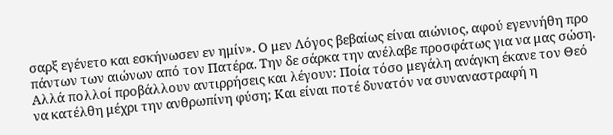σαρξ εγένετο και εσκήνωσεν εν ημίν». Ο μεν Λόγος βεβαίως είναι αιώνιος, αφού εγεννήθη προ πάντων των αιώνων από τον Πατέρα. Την δε σάρκα την ανέλαβε προσφάτως για να μας σώση. Αλλά πολλοί προβάλλουν αντιρρήσεις και λέγουν: Ποία τόσο μεγάλη ανάγκη έκανε τον Θεό να κατέλθη μέχρι την ανθρωπίνη φύση; Και είναι ποτέ δυνατόν να συναναστραφή η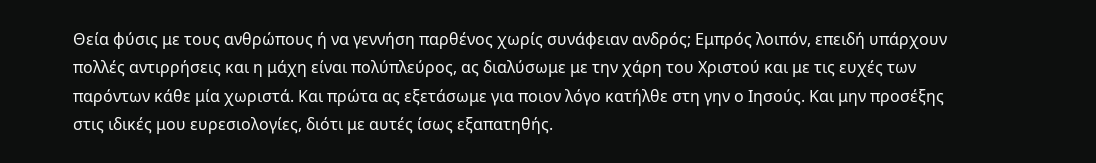Θεία φύσις με τους ανθρώπους ή να γεννήση παρθένος χωρίς συνάφειαν ανδρός; Εμπρός λοιπόν, επειδή υπάρχουν πολλές αντιρρήσεις και η μάχη είναι πολύπλεύρος, ας διαλύσωμε με την χάρη του Χριστού και με τις ευχές των παρόντων κάθε μία χωριστά. Και πρώτα ας εξετάσωμε για ποιον λόγο κατήλθε στη γην ο Ιησούς. Και μην προσέξης στις ιδικές μου ευρεσιολογίες, διότι με αυτές ίσως εξαπατηθής.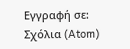Εγγραφή σε:
Σχόλια (Atom)